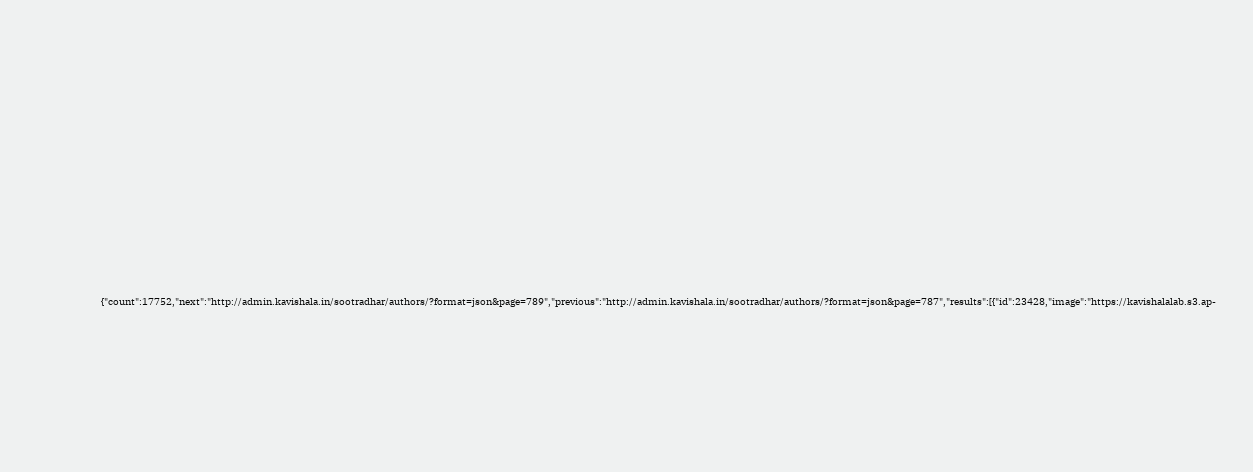{"count":17752,"next":"http://admin.kavishala.in/sootradhar/authors/?format=json&page=789","previous":"http://admin.kavishala.in/sootradhar/authors/?format=json&page=787","results":[{"id":23428,"image":"https://kavishalalab.s3.ap-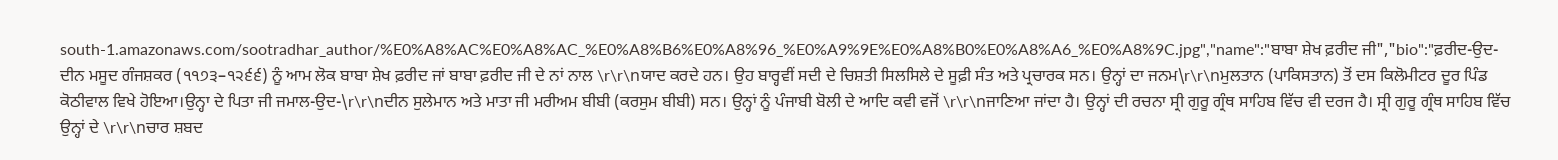south-1.amazonaws.com/sootradhar_author/%E0%A8%AC%E0%A8%AC_%E0%A8%B6%E0%A8%96_%E0%A9%9E%E0%A8%B0%E0%A8%A6_%E0%A8%9C.jpg","name":"ਬਾਬਾ ਸ਼ੇਖ ਫ਼ਰੀਦ ਜੀ","bio":"ਫ਼ਰੀਦ-ਉਦ-ਦੀਨ ਮਸੂਦ ਗੰਜਸ਼ਕਰ (੧੧੭੩–੧੨੬੬) ਨੂੰ ਆਮ ਲੋਕ ਬਾਬਾ ਸ਼ੇਖ ਫ਼ਰੀਦ ਜਾਂ ਬਾਬਾ ਫ਼ਰੀਦ ਜੀ ਦੇ ਨਾਂ ਨਾਲ \r\r\nਯਾਦ ਕਰਦੇ ਹਨ। ਉਹ ਬਾਰ੍ਹਵੀਂ ਸਦੀ ਦੇ ਚਿਸ਼ਤੀ ਸਿਲਸਿਲੇ ਦੇ ਸੂਫ਼ੀ ਸੰਤ ਅਤੇ ਪ੍ਰਚਾਰਕ ਸਨ। ਉਨ੍ਹਾਂ ਦਾ ਜਨਮ\r\r\nਮੁਲਤਾਨ (ਪਾਕਿਸਤਾਨ) ਤੋਂ ਦਸ ਕਿਲੋਮੀਟਰ ਦੂਰ ਪਿੰਡ ਕੋਠੀਵਾਲ ਵਿਖੇ ਹੋਇਆ।ਉਨ੍ਹਾ ਦੇ ਪਿਤਾ ਜੀ ਜਮਾਲ-ਉਦ-\r\r\nਦੀਨ ਸੁਲੇਮਾਨ ਅਤੇ ਮਾਤਾ ਜੀ ਮਰੀਅਮ ਬੀਬੀ (ਕਰਸੁਮ ਬੀਬੀ) ਸਨ। ਉਨ੍ਹਾਂ ਨੂੰ ਪੰਜਾਬੀ ਬੋਲੀ ਦੇ ਆਦਿ ਕਵੀ ਵਜੋਂ \r\r\nਜਾਣਿਆ ਜਾਂਦਾ ਹੈ। ਉਨ੍ਹਾਂ ਦੀ ਰਚਨਾ ਸ੍ਰੀ ਗੁਰੂ ਗ੍ਰੰਥ ਸਾਹਿਬ ਵਿੱਚ ਵੀ ਦਰਜ ਹੈ। ਸ੍ਰੀ ਗੁਰੂ ਗ੍ਰੰਥ ਸਾਹਿਬ ਵਿੱਚ ਉਨ੍ਹਾਂ ਦੇ \r\r\nਚਾਰ ਸ਼ਬਦ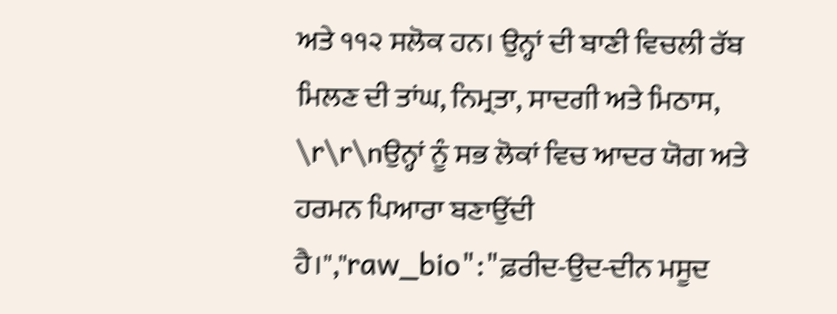ਅਤੇ ੧੧੨ ਸਲੋਕ ਹਨ। ਉਨ੍ਹਾਂ ਦੀ ਬਾਣੀ ਵਿਚਲੀ ਰੱਬ ਮਿਲਣ ਦੀ ਤਾਂਘ, ਨਿਮ੍ਰਤਾ, ਸਾਦਗੀ ਅਤੇ ਮਿਠਾਸ, \r\r\nਉਨ੍ਹਾਂ ਨੂੰ ਸਭ ਲੋਕਾਂ ਵਿਚ ਆਦਰ ਯੋਗ ਅਤੇ ਹਰਮਨ ਪਿਆਰਾ ਬਣਾਉਂਦੀ ਹੈ।","raw_bio":"ਫ਼ਰੀਦ-ਉਦ-ਦੀਨ ਮਸੂਦ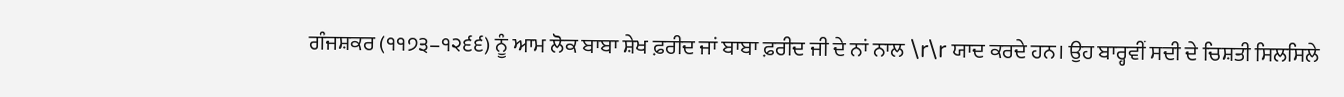ਗੰਜਸ਼ਕਰ (੧੧੭੩–੧੨੬੬) ਨੂੰ ਆਮ ਲੋਕ ਬਾਬਾ ਸ਼ੇਖ ਫ਼ਰੀਦ ਜਾਂ ਬਾਬਾ ਫ਼ਰੀਦ ਜੀ ਦੇ ਨਾਂ ਨਾਲ \r\r ਯਾਦ ਕਰਦੇ ਹਨ। ਉਹ ਬਾਰ੍ਹਵੀਂ ਸਦੀ ਦੇ ਚਿਸ਼ਤੀ ਸਿਲਸਿਲੇ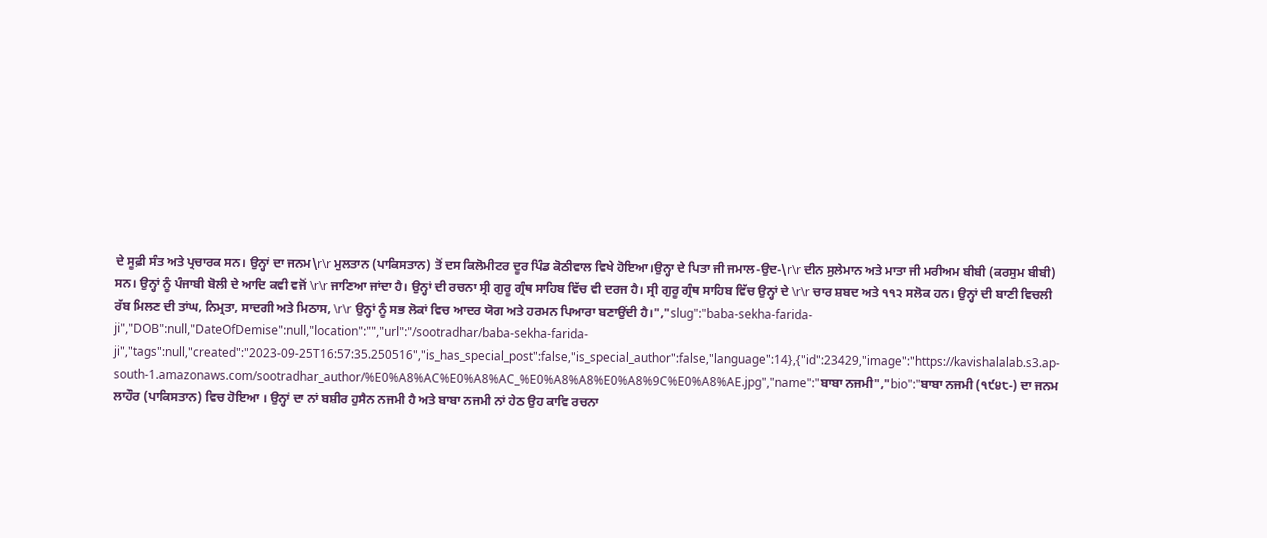ਦੇ ਸੂਫ਼ੀ ਸੰਤ ਅਤੇ ਪ੍ਰਚਾਰਕ ਸਨ। ਉਨ੍ਹਾਂ ਦਾ ਜਨਮ\r\r ਮੁਲਤਾਨ (ਪਾਕਿਸਤਾਨ) ਤੋਂ ਦਸ ਕਿਲੋਮੀਟਰ ਦੂਰ ਪਿੰਡ ਕੋਠੀਵਾਲ ਵਿਖੇ ਹੋਇਆ।ਉਨ੍ਹਾ ਦੇ ਪਿਤਾ ਜੀ ਜਮਾਲ-ਉਦ-\r\r ਦੀਨ ਸੁਲੇਮਾਨ ਅਤੇ ਮਾਤਾ ਜੀ ਮਰੀਅਮ ਬੀਬੀ (ਕਰਸੁਮ ਬੀਬੀ) ਸਨ। ਉਨ੍ਹਾਂ ਨੂੰ ਪੰਜਾਬੀ ਬੋਲੀ ਦੇ ਆਦਿ ਕਵੀ ਵਜੋਂ \r\r ਜਾਣਿਆ ਜਾਂਦਾ ਹੈ। ਉਨ੍ਹਾਂ ਦੀ ਰਚਨਾ ਸ੍ਰੀ ਗੁਰੂ ਗ੍ਰੰਥ ਸਾਹਿਬ ਵਿੱਚ ਵੀ ਦਰਜ ਹੈ। ਸ੍ਰੀ ਗੁਰੂ ਗ੍ਰੰਥ ਸਾਹਿਬ ਵਿੱਚ ਉਨ੍ਹਾਂ ਦੇ \r\r ਚਾਰ ਸ਼ਬਦ ਅਤੇ ੧੧੨ ਸਲੋਕ ਹਨ। ਉਨ੍ਹਾਂ ਦੀ ਬਾਣੀ ਵਿਚਲੀ ਰੱਬ ਮਿਲਣ ਦੀ ਤਾਂਘ, ਨਿਮ੍ਰਤਾ, ਸਾਦਗੀ ਅਤੇ ਮਿਠਾਸ, \r\r ਉਨ੍ਹਾਂ ਨੂੰ ਸਭ ਲੋਕਾਂ ਵਿਚ ਆਦਰ ਯੋਗ ਅਤੇ ਹਰਮਨ ਪਿਆਰਾ ਬਣਾਉਂਦੀ ਹੈ।","slug":"baba-sekha-farida-ji","DOB":null,"DateOfDemise":null,"location":"","url":"/sootradhar/baba-sekha-farida-ji","tags":null,"created":"2023-09-25T16:57:35.250516","is_has_special_post":false,"is_special_author":false,"language":14},{"id":23429,"image":"https://kavishalalab.s3.ap-south-1.amazonaws.com/sootradhar_author/%E0%A8%AC%E0%A8%AC_%E0%A8%A8%E0%A8%9C%E0%A8%AE.jpg","name":"ਬਾਬਾ ਨਜਮੀ","bio":"ਬਾਬਾ ਨਜਮੀ (੧੯੪੮-) ਦਾ ਜਨਮ ਲਾਹੌਰ (ਪਾਕਿਸਤਾਨ) ਵਿਚ ਹੋਇਆ । ਉਨ੍ਹਾਂ ਦਾ ਨਾਂ ਬਸ਼ੀਰ ਹੁਸੈਨ ਨਜਮੀ ਹੈ ਅਤੇ ਬਾਬਾ ਨਜਮੀ ਨਾਂ ਹੇਠ ਉਹ ਕਾਵਿ ਰਚਨਾ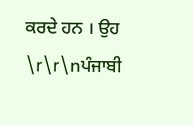ਕਰਦੇ ਹਨ । ਉਹ \r\r\nਪੰਜਾਬੀ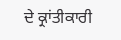ਦੇ ਕ੍ਰਾਂਤੀਕਾਰੀ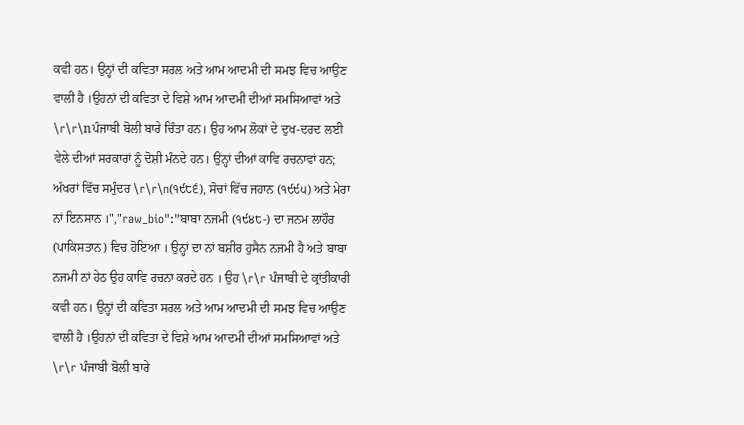ਕਵੀ ਹਨ। ਉਨ੍ਹਾਂ ਦੀ ਕਵਿਤਾ ਸਰਲ ਅਤੇ ਆਮ ਆਦਮੀ ਦੀ ਸਮਝ ਵਿਚ ਆਉਣ ਵਾਲੀ ਹੈ ।ਉਹਨਾਂ ਦੀ ਕਵਿਤਾ ਦੇ ਵਿਸ਼ੇ ਆਮ ਆਦਮੀ ਦੀਆਂ ਸਮਸਿਆਵਾਂ ਅਤੇ \r\r\nਪੰਜਾਬੀ ਬੋਲੀ ਬਾਰੇ ਚਿੰਤਾ ਹਨ। ਉਹ ਆਮ ਲੋਕਾਂ ਦੇ ਦੁਖ-ਦਰਦ ਲਈ ਵੇਲੇ ਦੀਆਂ ਸਰਕਾਰਾਂ ਨੂੰ ਦੋਸ਼ੀ ਮੰਨਦੇ ਹਨ। ਉਨ੍ਹਾਂ ਦੀਆਂ ਕਾਵਿ ਰਚਨਾਵਾਂ ਹਨ; ਅੱਖਰਾਂ ਵਿੱਚ ਸਮੁੰਦਰ \r\r\n(੧੯੮੬), ਸੋਚਾਂ ਵਿੱਚ ਜਹਾਨ (੧੯੯੫) ਅਤੇ ਮੇਰਾ ਨਾਂ ਇਨਸਾਨ ।","raw_bio":"ਬਾਬਾ ਨਜਮੀ (੧੯੪੮-) ਦਾ ਜਨਮ ਲਾਹੌਰ (ਪਾਕਿਸਤਾਨ) ਵਿਚ ਹੋਇਆ । ਉਨ੍ਹਾਂ ਦਾ ਨਾਂ ਬਸ਼ੀਰ ਹੁਸੈਨ ਨਜਮੀ ਹੈ ਅਤੇ ਬਾਬਾ ਨਜਮੀ ਨਾਂ ਹੇਠ ਉਹ ਕਾਵਿ ਰਚਨਾ ਕਰਦੇ ਹਨ । ਉਹ \r\r ਪੰਜਾਬੀ ਦੇ ਕ੍ਰਾਂਤੀਕਾਰੀ ਕਵੀ ਹਨ। ਉਨ੍ਹਾਂ ਦੀ ਕਵਿਤਾ ਸਰਲ ਅਤੇ ਆਮ ਆਦਮੀ ਦੀ ਸਮਝ ਵਿਚ ਆਉਣ ਵਾਲੀ ਹੈ ।ਉਹਨਾਂ ਦੀ ਕਵਿਤਾ ਦੇ ਵਿਸ਼ੇ ਆਮ ਆਦਮੀ ਦੀਆਂ ਸਮਸਿਆਵਾਂ ਅਤੇ \r\r ਪੰਜਾਬੀ ਬੋਲੀ ਬਾਰੇ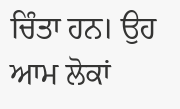ਚਿੰਤਾ ਹਨ। ਉਹ ਆਮ ਲੋਕਾਂ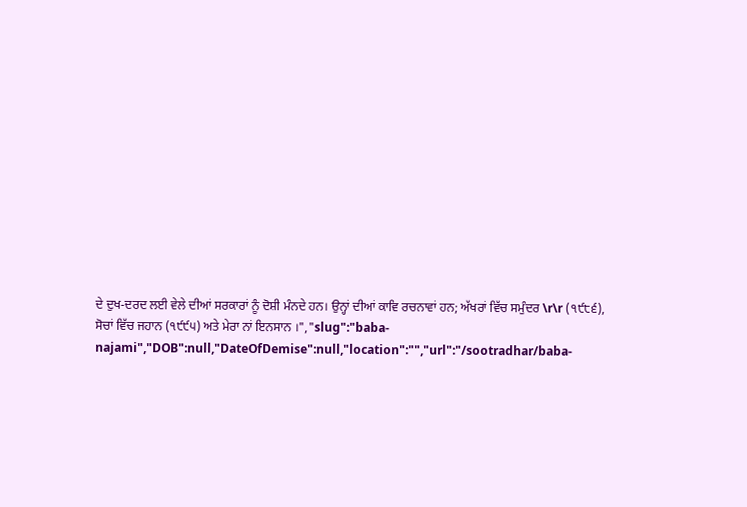ਦੇ ਦੁਖ-ਦਰਦ ਲਈ ਵੇਲੇ ਦੀਆਂ ਸਰਕਾਰਾਂ ਨੂੰ ਦੋਸ਼ੀ ਮੰਨਦੇ ਹਨ। ਉਨ੍ਹਾਂ ਦੀਆਂ ਕਾਵਿ ਰਚਨਾਵਾਂ ਹਨ; ਅੱਖਰਾਂ ਵਿੱਚ ਸਮੁੰਦਰ \r\r (੧੯੮੬), ਸੋਚਾਂ ਵਿੱਚ ਜਹਾਨ (੧੯੯੫) ਅਤੇ ਮੇਰਾ ਨਾਂ ਇਨਸਾਨ ।","slug":"baba-najami","DOB":null,"DateOfDemise":null,"location":"","url":"/sootradhar/baba-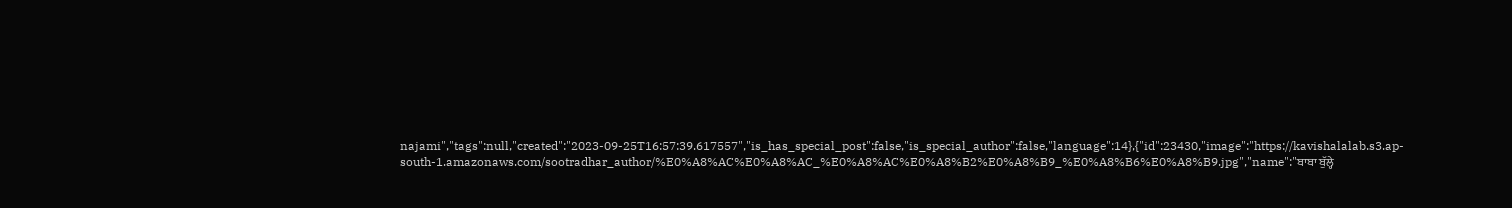najami","tags":null,"created":"2023-09-25T16:57:39.617557","is_has_special_post":false,"is_special_author":false,"language":14},{"id":23430,"image":"https://kavishalalab.s3.ap-south-1.amazonaws.com/sootradhar_author/%E0%A8%AC%E0%A8%AC_%E0%A8%AC%E0%A8%B2%E0%A8%B9_%E0%A8%B6%E0%A8%B9.jpg","name":"ਬਾਬਾ ਬੁੱਲ੍ਹੇ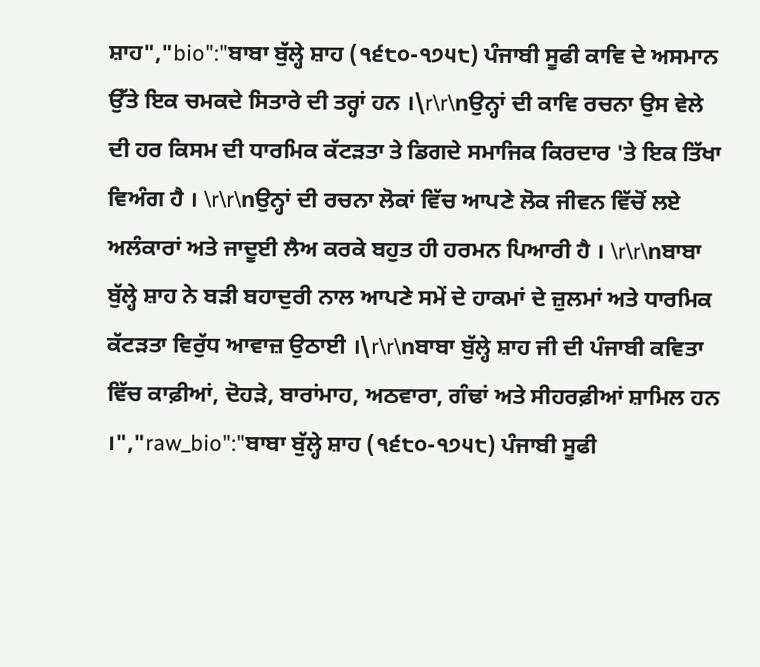ਸ਼ਾਹ","bio":"ਬਾਬਾ ਬੁੱਲ੍ਹੇ ਸ਼ਾਹ (੧੬੮੦-੧੭੫੮) ਪੰਜਾਬੀ ਸੂਫੀ ਕਾਵਿ ਦੇ ਅਸਮਾਨ ਉੱਤੇ ਇਕ ਚਮਕਦੇ ਸਿਤਾਰੇ ਦੀ ਤਰ੍ਹਾਂ ਹਨ ।\r\r\nਉਨ੍ਹਾਂ ਦੀ ਕਾਵਿ ਰਚਨਾ ਉਸ ਵੇਲੇ ਦੀ ਹਰ ਕਿਸਮ ਦੀ ਧਾਰਮਿਕ ਕੱਟੜਤਾ ਤੇ ਡਿਗਦੇ ਸਮਾਜਿਕ ਕਿਰਦਾਰ 'ਤੇ ਇਕ ਤਿੱਖਾ ਵਿਅੰਗ ਹੈ । \r\r\nਉਨ੍ਹਾਂ ਦੀ ਰਚਨਾ ਲੋਕਾਂ ਵਿੱਚ ਆਪਣੇ ਲੋਕ ਜੀਵਨ ਵਿੱਚੋਂ ਲਏ ਅਲੰਕਾਰਾਂ ਅਤੇ ਜਾਦੂਈ ਲੈਅ ਕਰਕੇ ਬਹੁਤ ਹੀ ਹਰਮਨ ਪਿਆਰੀ ਹੈ । \r\r\nਬਾਬਾ ਬੁੱਲ੍ਹੇ ਸ਼ਾਹ ਨੇ ਬੜੀ ਬਹਾਦੁਰੀ ਨਾਲ ਆਪਣੇ ਸਮੇਂ ਦੇ ਹਾਕਮਾਂ ਦੇ ਜ਼ੁਲਮਾਂ ਅਤੇ ਧਾਰਮਿਕ ਕੱਟੜਤਾ ਵਿਰੁੱਧ ਆਵਾਜ਼ ਉਠਾਈ ।\r\r\nਬਾਬਾ ਬੁੱਲ੍ਹੇ ਸ਼ਾਹ ਜੀ ਦੀ ਪੰਜਾਬੀ ਕਵਿਤਾ ਵਿੱਚ ਕਾਫ਼ੀਆਂ, ਦੋਹੜੇ, ਬਾਰਾਂਮਾਹ, ਅਠਵਾਰਾ, ਗੰਢਾਂ ਅਤੇ ਸੀਹਰਫ਼ੀਆਂ ਸ਼ਾਮਿਲ ਹਨ ।","raw_bio":"ਬਾਬਾ ਬੁੱਲ੍ਹੇ ਸ਼ਾਹ (੧੬੮੦-੧੭੫੮) ਪੰਜਾਬੀ ਸੂਫੀ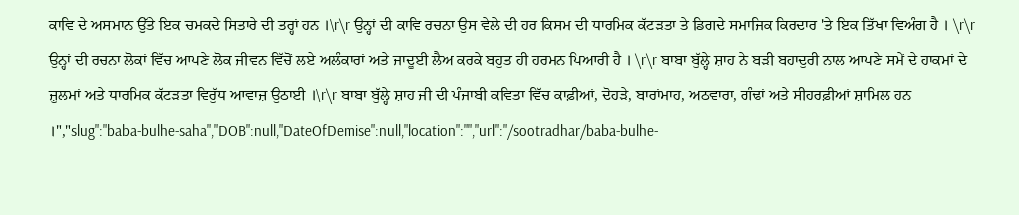ਕਾਵਿ ਦੇ ਅਸਮਾਨ ਉੱਤੇ ਇਕ ਚਮਕਦੇ ਸਿਤਾਰੇ ਦੀ ਤਰ੍ਹਾਂ ਹਨ ।\r\r ਉਨ੍ਹਾਂ ਦੀ ਕਾਵਿ ਰਚਨਾ ਉਸ ਵੇਲੇ ਦੀ ਹਰ ਕਿਸਮ ਦੀ ਧਾਰਮਿਕ ਕੱਟੜਤਾ ਤੇ ਡਿਗਦੇ ਸਮਾਜਿਕ ਕਿਰਦਾਰ 'ਤੇ ਇਕ ਤਿੱਖਾ ਵਿਅੰਗ ਹੈ । \r\r ਉਨ੍ਹਾਂ ਦੀ ਰਚਨਾ ਲੋਕਾਂ ਵਿੱਚ ਆਪਣੇ ਲੋਕ ਜੀਵਨ ਵਿੱਚੋਂ ਲਏ ਅਲੰਕਾਰਾਂ ਅਤੇ ਜਾਦੂਈ ਲੈਅ ਕਰਕੇ ਬਹੁਤ ਹੀ ਹਰਮਨ ਪਿਆਰੀ ਹੈ । \r\r ਬਾਬਾ ਬੁੱਲ੍ਹੇ ਸ਼ਾਹ ਨੇ ਬੜੀ ਬਹਾਦੁਰੀ ਨਾਲ ਆਪਣੇ ਸਮੇਂ ਦੇ ਹਾਕਮਾਂ ਦੇ ਜ਼ੁਲਮਾਂ ਅਤੇ ਧਾਰਮਿਕ ਕੱਟੜਤਾ ਵਿਰੁੱਧ ਆਵਾਜ਼ ਉਠਾਈ ।\r\r ਬਾਬਾ ਬੁੱਲ੍ਹੇ ਸ਼ਾਹ ਜੀ ਦੀ ਪੰਜਾਬੀ ਕਵਿਤਾ ਵਿੱਚ ਕਾਫ਼ੀਆਂ, ਦੋਹੜੇ, ਬਾਰਾਂਮਾਹ, ਅਠਵਾਰਾ, ਗੰਢਾਂ ਅਤੇ ਸੀਹਰਫ਼ੀਆਂ ਸ਼ਾਮਿਲ ਹਨ ।","slug":"baba-bulhe-saha","DOB":null,"DateOfDemise":null,"location":"","url":"/sootradhar/baba-bulhe-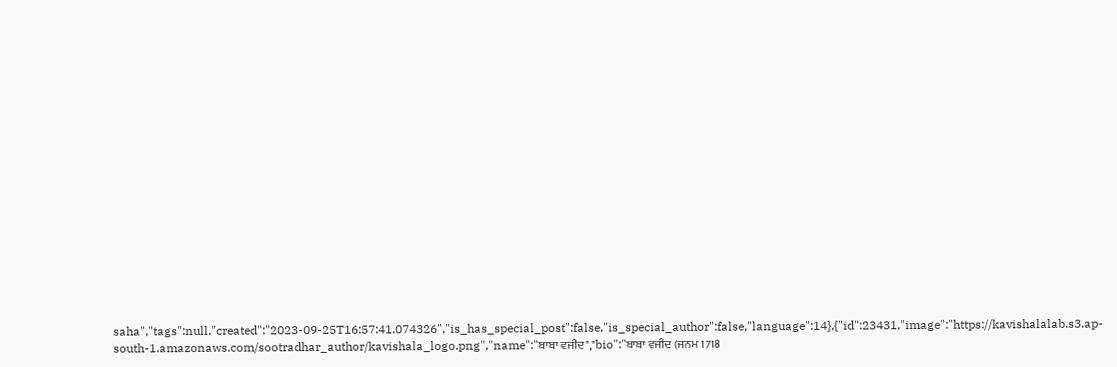saha","tags":null,"created":"2023-09-25T16:57:41.074326","is_has_special_post":false,"is_special_author":false,"language":14},{"id":23431,"image":"https://kavishalalab.s3.ap-south-1.amazonaws.com/sootradhar_author/kavishala_logo.png","name":"ਬਾਬਾ ਵਜੀਦ","bio":"ਬਾਬਾ ਵਜੀਦ (ਜਨਮ 1718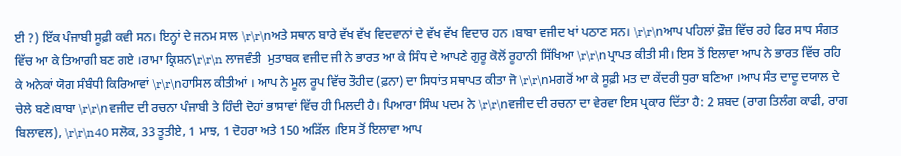ਈ ?) ਇੱਕ ਪੰਜਾਬੀ ਸੂਫ਼ੀ ਕਵੀ ਸਨ। ਇਨ੍ਹਾਂ ਦੇ ਜਨਮ ਸਾਲ \r\r\nਅਤੇ ਸਥਾਨ ਬਾਰੇ ਵੱਖ ਵੱਖ ਵਿਦਵਾਨਾਂ ਦੇ ਵੱਖ ਵੱਖ ਵਿਦਾਰ ਹਨ ।ਬਾਬਾ ਵਜੀਦ ਖਾਂ ਪਠਾਣ ਸਨ। \r\r\nਆਪ ਪਹਿਲਾਂ ਫ਼ੌਜ਼ ਵਿੱਚ ਰਹੇ ਫਿਰ ਸਾਧ ਸੰਗਤ ਵਿੱਚ ਆ ਕੇ ਤਿਆਗੀ ਬਣ ਗਏ ।ਰਾਮਾ ਕ੍ਰਿਸ਼ਨ\r\r\n ਲਾਜਵੰਤੀ  ਮੁਤਾਬਕ ਵਜੀਦ ਜੀ ਨੇ ਭਾਰਤ ਆ ਕੇ ਸਿੰਧ ਦੇ ਆਪਣੇ ਗੁਰੂ ਕੋਲੋਂ ਰੂਹਾਨੀ ਸਿੱਖਿਆ \r\r\nਪ੍ਰਾਪਤ ਕੀਤੀ ਸੀ। ਇਸ ਤੋਂ ਇਲਾਵਾ ਆਪ ਨੇ ਭਾਰਤ ਵਿੱਚ ਰਹਿ ਕੇ ਅਨੇਕਾਂ ਯੋਗ ਸੰਬੰਧੀ ਕਿਰਿਆਵਾਂ \r\r\nਹਾਸਿਲ ਕੀਤੀਆਂ । ਆਪ ਨੇ ਮੂਲ ਰੂਪ ਵਿੱਚ ਤੌਹੀਦ (ਫ਼ਨਾ) ਦਾ ਸਿਧਾਂਤ ਸਥਾਪਤ ਕੀਤਾ ਜੋ \r\r\nਮਗਰੋਂ ਆ ਕੇ ਸੂਫ਼ੀ ਮਤ ਦਾ ਕੇਂਦਰੀ ਧੁਰਾ ਬਣਿਆ ।ਆਪ ਸੰਤ ਦਾਦੂ ਦਯਾਲ ਦੇ ਚੇਲੇ ਬਣੇ।ਬਾਬਾ \r\r\nਵਜੀਦ ਦੀ ਰਚਨਾ ਪੰਜਾਬੀ ਤੇ ਹਿੰਦੀ ਦੋਹਾਂ ਭਾਸਾਵਾਂ ਵਿੱਚ ਹੀ ਮਿਲਦੀ ਹੈ। ਪਿਆਰਾ ਸਿੰਘ ਪਦਮ ਨੇ \r\r\nਵਜੀਦ ਦੀ ਰਚਨਾ ਦਾ ਵੇਰਵਾ ਇਸ ਪ੍ਰਕਾਰ ਦਿੱਤਾ ਹੈ: 2 ਸ਼ਬਦ (ਰਾਗ ਤਿਲੰਗ ਕਾਫੀ, ਰਾਗ ਬਿਲਾਵਲ), \r\r\n40 ਸਲੋਕ, 33 ਤੂਤੀਏ, 1 ਮਾਝ, 1 ਦੋਹਰਾ ਅਤੇ 150 ਅੜਿੱਲ ।ਇਸ ਤੋਂ ਇਲਾਵਾ ਆਪ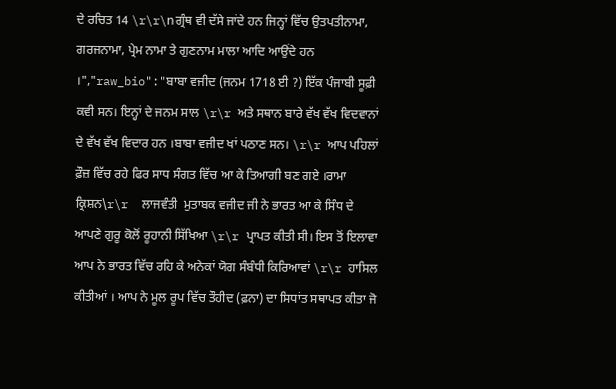ਦੇ ਰਚਿਤ 14 \r\r\nਗ੍ਰੰਥ ਵੀ ਦੱਸੇ ਜਾਂਦੇ ਹਨ ਜਿਨ੍ਹਾਂ ਵਿੱਚ ਉਤਪਤੀਨਾਮਾ, ਗਰਜਨਾਮਾ, ਪ੍ਰੇਮ ਨਾਮਾ ਤੇ ਗੁਣਨਾਮ ਮਾਲਾ ਆਦਿ ਆਉਂਦੇ ਹਨ ।","raw_bio":"ਬਾਬਾ ਵਜੀਦ (ਜਨਮ 1718 ਈ ?) ਇੱਕ ਪੰਜਾਬੀ ਸੂਫ਼ੀ ਕਵੀ ਸਨ। ਇਨ੍ਹਾਂ ਦੇ ਜਨਮ ਸਾਲ \r\r ਅਤੇ ਸਥਾਨ ਬਾਰੇ ਵੱਖ ਵੱਖ ਵਿਦਵਾਨਾਂ ਦੇ ਵੱਖ ਵੱਖ ਵਿਦਾਰ ਹਨ ।ਬਾਬਾ ਵਜੀਦ ਖਾਂ ਪਠਾਣ ਸਨ। \r\r ਆਪ ਪਹਿਲਾਂ ਫ਼ੌਜ਼ ਵਿੱਚ ਰਹੇ ਫਿਰ ਸਾਧ ਸੰਗਤ ਵਿੱਚ ਆ ਕੇ ਤਿਆਗੀ ਬਣ ਗਏ ।ਰਾਮਾ ਕ੍ਰਿਸ਼ਨ\r\r  ਲਾਜਵੰਤੀ  ਮੁਤਾਬਕ ਵਜੀਦ ਜੀ ਨੇ ਭਾਰਤ ਆ ਕੇ ਸਿੰਧ ਦੇ ਆਪਣੇ ਗੁਰੂ ਕੋਲੋਂ ਰੂਹਾਨੀ ਸਿੱਖਿਆ \r\r ਪ੍ਰਾਪਤ ਕੀਤੀ ਸੀ। ਇਸ ਤੋਂ ਇਲਾਵਾ ਆਪ ਨੇ ਭਾਰਤ ਵਿੱਚ ਰਹਿ ਕੇ ਅਨੇਕਾਂ ਯੋਗ ਸੰਬੰਧੀ ਕਿਰਿਆਵਾਂ \r\r ਹਾਸਿਲ ਕੀਤੀਆਂ । ਆਪ ਨੇ ਮੂਲ ਰੂਪ ਵਿੱਚ ਤੌਹੀਦ (ਫ਼ਨਾ) ਦਾ ਸਿਧਾਂਤ ਸਥਾਪਤ ਕੀਤਾ ਜੋ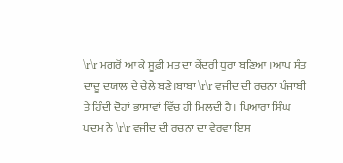\r\r ਮਗਰੋਂ ਆ ਕੇ ਸੂਫ਼ੀ ਮਤ ਦਾ ਕੇਂਦਰੀ ਧੁਰਾ ਬਣਿਆ ।ਆਪ ਸੰਤ ਦਾਦੂ ਦਯਾਲ ਦੇ ਚੇਲੇ ਬਣੇ।ਬਾਬਾ \r\r ਵਜੀਦ ਦੀ ਰਚਨਾ ਪੰਜਾਬੀ ਤੇ ਹਿੰਦੀ ਦੋਹਾਂ ਭਾਸਾਵਾਂ ਵਿੱਚ ਹੀ ਮਿਲਦੀ ਹੈ। ਪਿਆਰਾ ਸਿੰਘ ਪਦਮ ਨੇ \r\r ਵਜੀਦ ਦੀ ਰਚਨਾ ਦਾ ਵੇਰਵਾ ਇਸ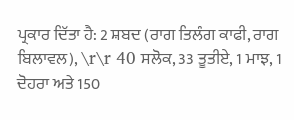ਪ੍ਰਕਾਰ ਦਿੱਤਾ ਹੈ: 2 ਸ਼ਬਦ (ਰਾਗ ਤਿਲੰਗ ਕਾਫੀ, ਰਾਗ ਬਿਲਾਵਲ), \r\r 40 ਸਲੋਕ, 33 ਤੂਤੀਏ, 1 ਮਾਝ, 1 ਦੋਹਰਾ ਅਤੇ 150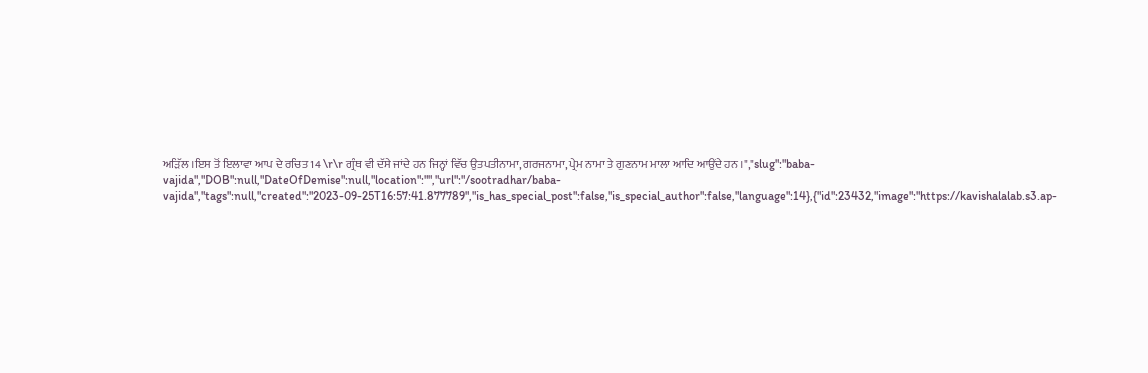ਅੜਿੱਲ ।ਇਸ ਤੋਂ ਇਲਾਵਾ ਆਪ ਦੇ ਰਚਿਤ 14 \r\r ਗ੍ਰੰਥ ਵੀ ਦੱਸੇ ਜਾਂਦੇ ਹਨ ਜਿਨ੍ਹਾਂ ਵਿੱਚ ਉਤਪਤੀਨਾਮਾ, ਗਰਜਨਾਮਾ, ਪ੍ਰੇਮ ਨਾਮਾ ਤੇ ਗੁਣਨਾਮ ਮਾਲਾ ਆਦਿ ਆਉਂਦੇ ਹਨ ।","slug":"baba-vajida","DOB":null,"DateOfDemise":null,"location":"","url":"/sootradhar/baba-vajida","tags":null,"created":"2023-09-25T16:57:41.877789","is_has_special_post":false,"is_special_author":false,"language":14},{"id":23432,"image":"https://kavishalalab.s3.ap-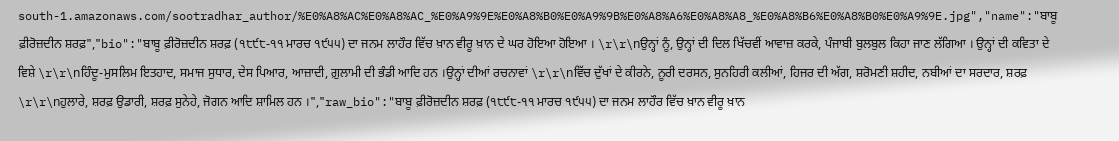south-1.amazonaws.com/sootradhar_author/%E0%A8%AC%E0%A8%AC_%E0%A9%9E%E0%A8%B0%E0%A9%9B%E0%A8%A6%E0%A8%A8_%E0%A8%B6%E0%A8%B0%E0%A9%9E.jpg","name":"ਬਾਬੂ ਫ਼ੀਰੋਜ਼ਦੀਨ ਸ਼ਰਫ਼","bio":"ਬਾਬੂ ਫ਼ੀਰੋਜ਼ਦੀਨ ਸ਼ਰਫ਼ (੧੮੯੮-੧੧ ਮਾਰਚ ੧੯੫੫) ਦਾ ਜਨਮ ਲਾਹੌਰ ਵਿੱਚ ਖ਼ਾਨ ਵੀਰੂ ਖ਼ਾਨ ਦੇ ਘਰ ਹੋਇਆ ਹੋਇਆ । \r\r\nਉਨ੍ਹਾਂ ਨੂੰ, ਉਨ੍ਹਾਂ ਦੀ ਦਿਲ ਖਿੱਚਵੀਂ ਆਵਾਜ਼ ਕਰਕੇ, ਪੰਜਾਬੀ ਬੁਲਬੁਲ ਕਿਹਾ ਜਾਣ ਲੱਗਿਆ । ਉਨ੍ਹਾਂ ਦੀ ਕਵਿਤਾ ਦੇ ਵਿਸ਼ੇ \r\r\nਹਿੰਦੂ-ਮੁਸਲਿਮ ਇਤਹਾਦ, ਸਮਾਜ ਸੁਧਾਰ, ਦੇਸ ਪਿਆਰ, ਆਜ਼ਾਦੀ, ਗ਼ੁਲਾਮੀ ਦੀ ਭੰਡੀ ਆਦਿ ਹਨ ।ਉਨ੍ਹਾਂ ਦੀਆਂ ਰਚਨਾਵਾਂ \r\r\nਵਿੱਚ ਦੁੱਖਾਂ ਦੇ ਕੀਰਨੇ, ਨੂਰੀ ਦਰਸਨ, ਸੁਨਹਿਰੀ ਕਲੀਆਂ, ਹਿਜਰ ਦੀ ਅੱਗ, ਸ਼ਰੋਮਣੀ ਸ਼ਹੀਦ, ਨਬੀਆਂ ਦਾ ਸਰਦਾਰ, ਸ਼ਰਫ਼ \r\r\nਹੁਲਾਰੇ, ਸ਼ਰਫ਼ ਉਡਾਰੀ, ਸ਼ਰਫ਼ ਸੁਨੇਹੇ, ਜੋਗਨ ਆਦਿ ਸ਼ਾਮਿਲ ਹਨ ।","raw_bio":"ਬਾਬੂ ਫ਼ੀਰੋਜ਼ਦੀਨ ਸ਼ਰਫ਼ (੧੮੯੮-੧੧ ਮਾਰਚ ੧੯੫੫) ਦਾ ਜਨਮ ਲਾਹੌਰ ਵਿੱਚ ਖ਼ਾਨ ਵੀਰੂ ਖ਼ਾਨ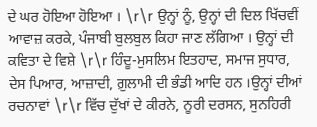ਦੇ ਘਰ ਹੋਇਆ ਹੋਇਆ । \r\r ਉਨ੍ਹਾਂ ਨੂੰ, ਉਨ੍ਹਾਂ ਦੀ ਦਿਲ ਖਿੱਚਵੀਂ ਆਵਾਜ਼ ਕਰਕੇ, ਪੰਜਾਬੀ ਬੁਲਬੁਲ ਕਿਹਾ ਜਾਣ ਲੱਗਿਆ । ਉਨ੍ਹਾਂ ਦੀ ਕਵਿਤਾ ਦੇ ਵਿਸ਼ੇ \r\r ਹਿੰਦੂ-ਮੁਸਲਿਮ ਇਤਹਾਦ, ਸਮਾਜ ਸੁਧਾਰ, ਦੇਸ ਪਿਆਰ, ਆਜ਼ਾਦੀ, ਗ਼ੁਲਾਮੀ ਦੀ ਭੰਡੀ ਆਦਿ ਹਨ ।ਉਨ੍ਹਾਂ ਦੀਆਂ ਰਚਨਾਵਾਂ \r\r ਵਿੱਚ ਦੁੱਖਾਂ ਦੇ ਕੀਰਨੇ, ਨੂਰੀ ਦਰਸਨ, ਸੁਨਹਿਰੀ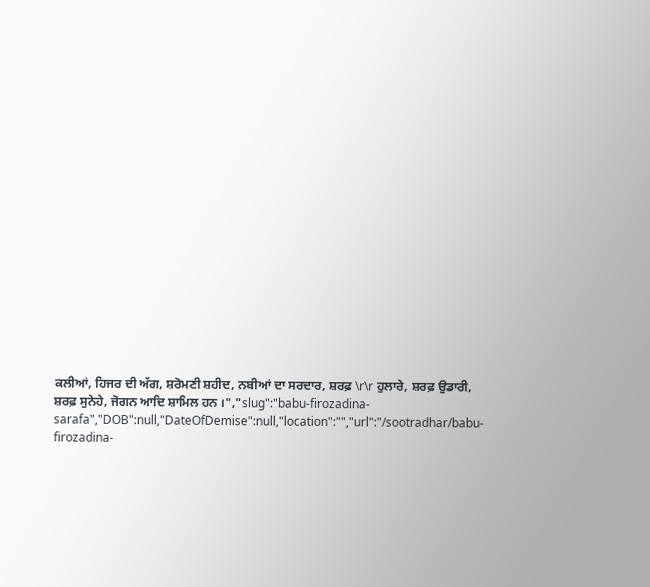ਕਲੀਆਂ, ਹਿਜਰ ਦੀ ਅੱਗ, ਸ਼ਰੋਮਣੀ ਸ਼ਹੀਦ, ਨਬੀਆਂ ਦਾ ਸਰਦਾਰ, ਸ਼ਰਫ਼ \r\r ਹੁਲਾਰੇ, ਸ਼ਰਫ਼ ਉਡਾਰੀ, ਸ਼ਰਫ਼ ਸੁਨੇਹੇ, ਜੋਗਨ ਆਦਿ ਸ਼ਾਮਿਲ ਹਨ ।","slug":"babu-firozadina-sarafa","DOB":null,"DateOfDemise":null,"location":"","url":"/sootradhar/babu-firozadina-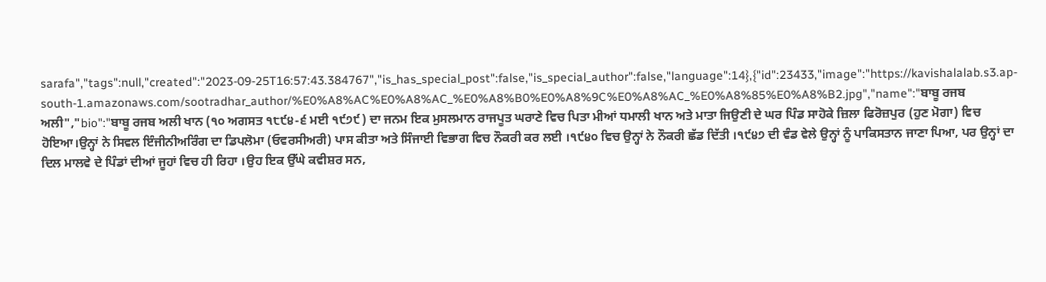sarafa","tags":null,"created":"2023-09-25T16:57:43.384767","is_has_special_post":false,"is_special_author":false,"language":14},{"id":23433,"image":"https://kavishalalab.s3.ap-south-1.amazonaws.com/sootradhar_author/%E0%A8%AC%E0%A8%AC_%E0%A8%B0%E0%A8%9C%E0%A8%AC_%E0%A8%85%E0%A8%B2.jpg","name":"ਬਾਬੂ ਰਜਬ ਅਲੀ","bio":"ਬਾਬੂ ਰਜਬ ਅਲੀ ਖਾਨ (੧੦ ਅਗਸਤ ੧੮੯੪-੬ ਮਈ ੧੯੭੯) ਦਾ ਜਨਮ ਇਕ ਮੁਸਲਮਾਨ ਰਾਜਪੂਤ ਘਰਾਣੇ ਵਿਚ ਪਿਤਾ ਮੀਆਂ ਧਮਾਲੀ ਖਾਨ ਅਤੇ ਮਾਤਾ ਜਿਉਣੀ ਦੇ ਘਰ ਪਿੰਡ ਸਾਹੋਕੇ ਜ਼ਿਲਾ ਫਿਰੋਜ਼ਪੁਰ (ਹੁਣ ਮੋਗਾ) ਵਿਚ ਹੋਇਆ।ਉਨ੍ਹਾਂ ਨੇ ਸਿਵਲ ਇੰਜੀਨੀਅਰਿੰਗ ਦਾ ਡਿਪਲੋਮਾ (ਓਵਰਸੀਅਰੀ) ਪਾਸ ਕੀਤਾ ਅਤੇ ਸਿੰਜਾਈ ਵਿਭਾਗ ਵਿਚ ਨੌਕਰੀ ਕਰ ਲਈ ।੧੯੪੦ ਵਿਚ ਉਨ੍ਹਾਂ ਨੇ ਨੌਕਰੀ ਛੱਡ ਦਿੱਤੀ ।੧੯੪੭ ਦੀ ਵੰਡ ਵੇਲੇ ਉਨ੍ਹਾਂ ਨੂੰ ਪਾਕਿਸਤਾਨ ਜਾਣਾ ਪਿਆ, ਪਰ ਉਨ੍ਹਾਂ ਦਾ ਦਿਲ ਮਾਲਵੇ ਦੇ ਪਿੰਡਾਂ ਦੀਆਂ ਜੂਹਾਂ ਵਿਚ ਹੀ ਰਿਹਾ ।ਉਹ ਇਕ ਉੱਘੇ ਕਵੀਸ਼ਰ ਸਨ,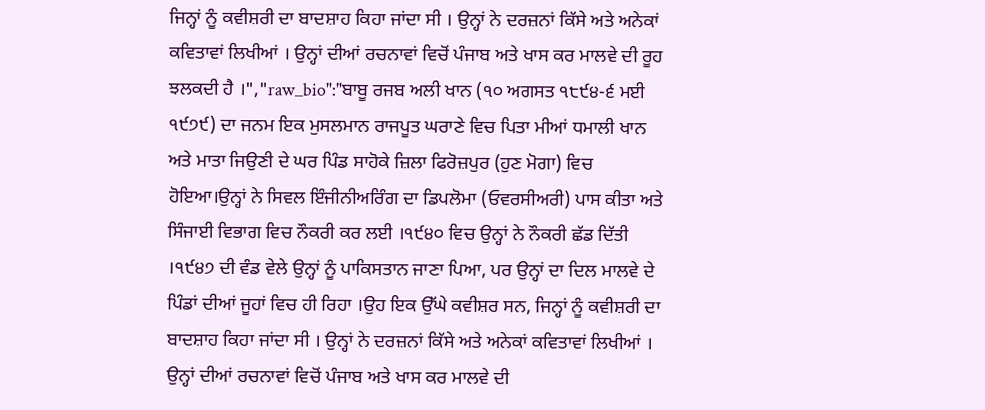ਜਿਨ੍ਹਾਂ ਨੂੰ ਕਵੀਸ਼ਰੀ ਦਾ ਬਾਦਸ਼ਾਹ ਕਿਹਾ ਜਾਂਦਾ ਸੀ । ਉਨ੍ਹਾਂ ਨੇ ਦਰਜ਼ਨਾਂ ਕਿੱਸੇ ਅਤੇ ਅਨੇਕਾਂ ਕਵਿਤਾਵਾਂ ਲਿਖੀਆਂ । ਉਨ੍ਹਾਂ ਦੀਆਂ ਰਚਨਾਵਾਂ ਵਿਚੋਂ ਪੰਜਾਬ ਅਤੇ ਖਾਸ ਕਰ ਮਾਲਵੇ ਦੀ ਰੂਹ ਝਲਕਦੀ ਹੈ ।","raw_bio":"ਬਾਬੂ ਰਜਬ ਅਲੀ ਖਾਨ (੧੦ ਅਗਸਤ ੧੮੯੪-੬ ਮਈ ੧੯੭੯) ਦਾ ਜਨਮ ਇਕ ਮੁਸਲਮਾਨ ਰਾਜਪੂਤ ਘਰਾਣੇ ਵਿਚ ਪਿਤਾ ਮੀਆਂ ਧਮਾਲੀ ਖਾਨ ਅਤੇ ਮਾਤਾ ਜਿਉਣੀ ਦੇ ਘਰ ਪਿੰਡ ਸਾਹੋਕੇ ਜ਼ਿਲਾ ਫਿਰੋਜ਼ਪੁਰ (ਹੁਣ ਮੋਗਾ) ਵਿਚ ਹੋਇਆ।ਉਨ੍ਹਾਂ ਨੇ ਸਿਵਲ ਇੰਜੀਨੀਅਰਿੰਗ ਦਾ ਡਿਪਲੋਮਾ (ਓਵਰਸੀਅਰੀ) ਪਾਸ ਕੀਤਾ ਅਤੇ ਸਿੰਜਾਈ ਵਿਭਾਗ ਵਿਚ ਨੌਕਰੀ ਕਰ ਲਈ ।੧੯੪੦ ਵਿਚ ਉਨ੍ਹਾਂ ਨੇ ਨੌਕਰੀ ਛੱਡ ਦਿੱਤੀ ।੧੯੪੭ ਦੀ ਵੰਡ ਵੇਲੇ ਉਨ੍ਹਾਂ ਨੂੰ ਪਾਕਿਸਤਾਨ ਜਾਣਾ ਪਿਆ, ਪਰ ਉਨ੍ਹਾਂ ਦਾ ਦਿਲ ਮਾਲਵੇ ਦੇ ਪਿੰਡਾਂ ਦੀਆਂ ਜੂਹਾਂ ਵਿਚ ਹੀ ਰਿਹਾ ।ਉਹ ਇਕ ਉੱਘੇ ਕਵੀਸ਼ਰ ਸਨ, ਜਿਨ੍ਹਾਂ ਨੂੰ ਕਵੀਸ਼ਰੀ ਦਾ ਬਾਦਸ਼ਾਹ ਕਿਹਾ ਜਾਂਦਾ ਸੀ । ਉਨ੍ਹਾਂ ਨੇ ਦਰਜ਼ਨਾਂ ਕਿੱਸੇ ਅਤੇ ਅਨੇਕਾਂ ਕਵਿਤਾਵਾਂ ਲਿਖੀਆਂ । ਉਨ੍ਹਾਂ ਦੀਆਂ ਰਚਨਾਵਾਂ ਵਿਚੋਂ ਪੰਜਾਬ ਅਤੇ ਖਾਸ ਕਰ ਮਾਲਵੇ ਦੀ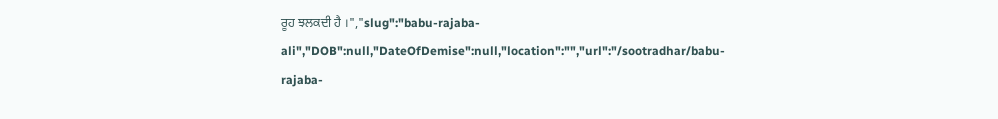ਰੂਹ ਝਲਕਦੀ ਹੈ ।","slug":"babu-rajaba-ali","DOB":null,"DateOfDemise":null,"location":"","url":"/sootradhar/babu-rajaba-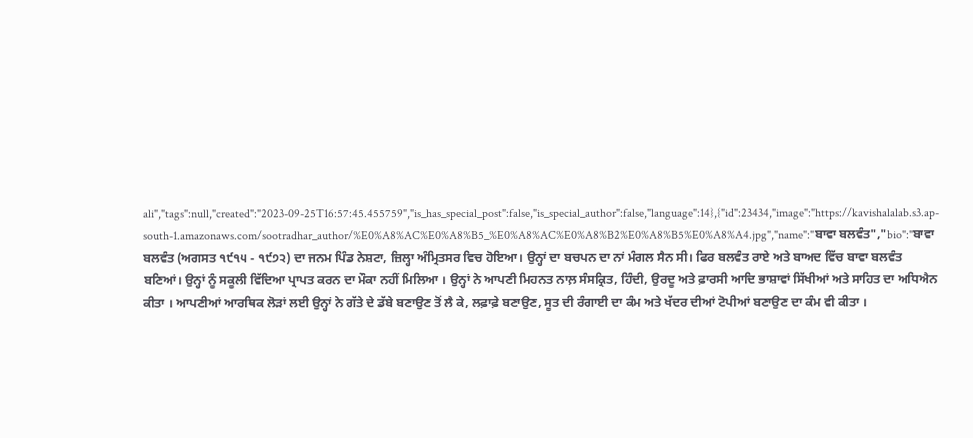ali","tags":null,"created":"2023-09-25T16:57:45.455759","is_has_special_post":false,"is_special_author":false,"language":14},{"id":23434,"image":"https://kavishalalab.s3.ap-south-1.amazonaws.com/sootradhar_author/%E0%A8%AC%E0%A8%B5_%E0%A8%AC%E0%A8%B2%E0%A8%B5%E0%A8%A4.jpg","name":"ਬਾਵਾ ਬਲਵੰਤ","bio":"ਬਾਵਾ ਬਲਵੰਤ (ਅਗਸਤ ੧੯੧੫ - ੧੯੭੨) ਦਾ ਜਨਮ ਪਿੰਡ ਨੇਸ਼ਟਾ, ਜ਼ਿਲ੍ਹਾ ਅੰਮ੍ਰਿਤਸਰ ਵਿਚ ਹੋਇਆ। ਉਨ੍ਹਾਂ ਦਾ ਬਚਪਨ ਦਾ ਨਾਂ ਮੰਗਲ ਸੈਨ ਸੀ। ਫਿਰ ਬਲਵੰਤ ਰਾਏ ਅਤੇ ਬਾਅਦ ਵਿੱਚ ਬਾਵਾ ਬਲਵੰਤ ਬਣਿਆਂ। ਉਨ੍ਹਾਂ ਨੂੰ ਸਕੂਲੀ ਵਿੱਦਿਆ ਪ੍ਰਾਪਤ ਕਰਨ ਦਾ ਮੌਕਾ ਨਹੀਂ ਮਿਲਿਆ । ਉਨ੍ਹਾਂ ਨੇ ਆਪਣੀ ਮਿਹਨਤ ਨਾਲ਼ ਸੰਸਕ੍ਰਿਤ, ਹਿੰਦੀ, ਉਰਦੂ ਅਤੇ ਫ਼ਾਰਸੀ ਆਦਿ ਭਾਸ਼ਾਵਾਂ ਸਿੱਖੀਆਂ ਅਤੇ ਸਾਹਿਤ ਦਾ ਅਧਿਐਨ ਕੀਤਾ । ਆਪਣੀਆਂ ਆਰਥਿਕ ਲੋੜਾਂ ਲਈ ਉਨ੍ਹਾਂ ਨੇ ਗੱਤੇ ਦੇ ਡੱਬੇ ਬਣਾਉਣ ਤੋਂ ਲੈ ਕੇ, ਲਫ਼ਾਫ਼ੇ ਬਣਾਉਣ, ਸੂਤ ਦੀ ਰੰਗਾਈ ਦਾ ਕੰਮ ਅਤੇ ਖੱਦਰ ਦੀਆਂ ਟੋਪੀਆਂ ਬਣਾਉਣ ਦਾ ਕੰਮ ਵੀ ਕੀਤਾ ।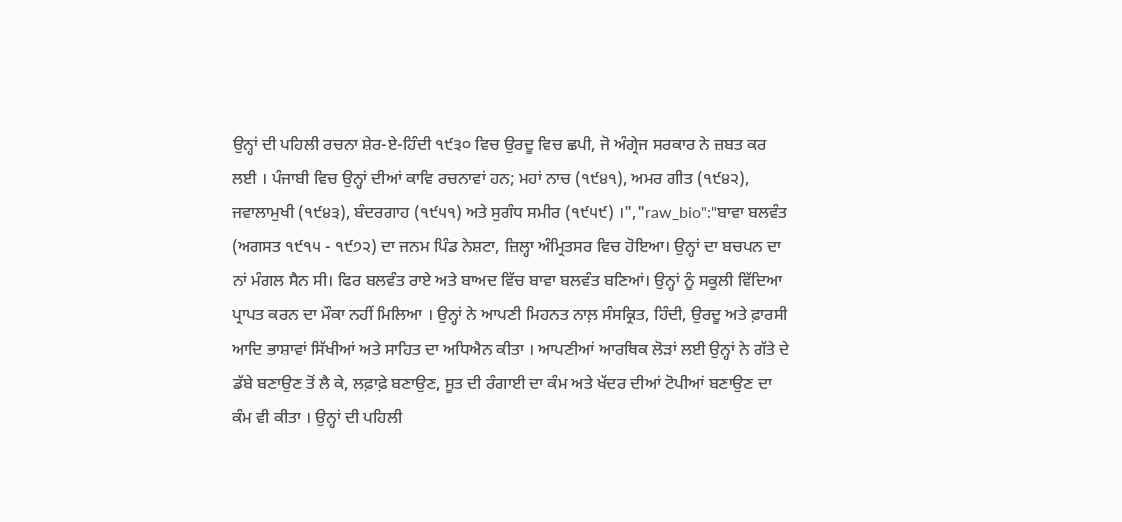ਉਨ੍ਹਾਂ ਦੀ ਪਹਿਲੀ ਰਚਨਾ ਸ਼ੇਰ-ਏ-ਹਿੰਦੀ ੧੯੩੦ ਵਿਚ ਉਰਦੂ ਵਿਚ ਛਪੀ, ਜੋ ਅੰਗ੍ਰੇਜ ਸਰਕਾਰ ਨੇ ਜ਼ਬਤ ਕਰ ਲਈ । ਪੰਜਾਬੀ ਵਿਚ ਉਨ੍ਹਾਂ ਦੀਆਂ ਕਾਵਿ ਰਚਨਾਵਾਂ ਹਨ; ਮਹਾਂ ਨਾਚ (੧੯੪੧), ਅਮਰ ਗੀਤ (੧੯੪੨), ਜਵਾਲਾਮੁਖੀ (੧੯੪੩), ਬੰਦਰਗਾਹ (੧੯੫੧) ਅਤੇ ਸੁਗੰਧ ਸਮੀਰ (੧੯੫੯) ।","raw_bio":"ਬਾਵਾ ਬਲਵੰਤ (ਅਗਸਤ ੧੯੧੫ - ੧੯੭੨) ਦਾ ਜਨਮ ਪਿੰਡ ਨੇਸ਼ਟਾ, ਜ਼ਿਲ੍ਹਾ ਅੰਮ੍ਰਿਤਸਰ ਵਿਚ ਹੋਇਆ। ਉਨ੍ਹਾਂ ਦਾ ਬਚਪਨ ਦਾ ਨਾਂ ਮੰਗਲ ਸੈਨ ਸੀ। ਫਿਰ ਬਲਵੰਤ ਰਾਏ ਅਤੇ ਬਾਅਦ ਵਿੱਚ ਬਾਵਾ ਬਲਵੰਤ ਬਣਿਆਂ। ਉਨ੍ਹਾਂ ਨੂੰ ਸਕੂਲੀ ਵਿੱਦਿਆ ਪ੍ਰਾਪਤ ਕਰਨ ਦਾ ਮੌਕਾ ਨਹੀਂ ਮਿਲਿਆ । ਉਨ੍ਹਾਂ ਨੇ ਆਪਣੀ ਮਿਹਨਤ ਨਾਲ਼ ਸੰਸਕ੍ਰਿਤ, ਹਿੰਦੀ, ਉਰਦੂ ਅਤੇ ਫ਼ਾਰਸੀ ਆਦਿ ਭਾਸ਼ਾਵਾਂ ਸਿੱਖੀਆਂ ਅਤੇ ਸਾਹਿਤ ਦਾ ਅਧਿਐਨ ਕੀਤਾ । ਆਪਣੀਆਂ ਆਰਥਿਕ ਲੋੜਾਂ ਲਈ ਉਨ੍ਹਾਂ ਨੇ ਗੱਤੇ ਦੇ ਡੱਬੇ ਬਣਾਉਣ ਤੋਂ ਲੈ ਕੇ, ਲਫ਼ਾਫ਼ੇ ਬਣਾਉਣ, ਸੂਤ ਦੀ ਰੰਗਾਈ ਦਾ ਕੰਮ ਅਤੇ ਖੱਦਰ ਦੀਆਂ ਟੋਪੀਆਂ ਬਣਾਉਣ ਦਾ ਕੰਮ ਵੀ ਕੀਤਾ । ਉਨ੍ਹਾਂ ਦੀ ਪਹਿਲੀ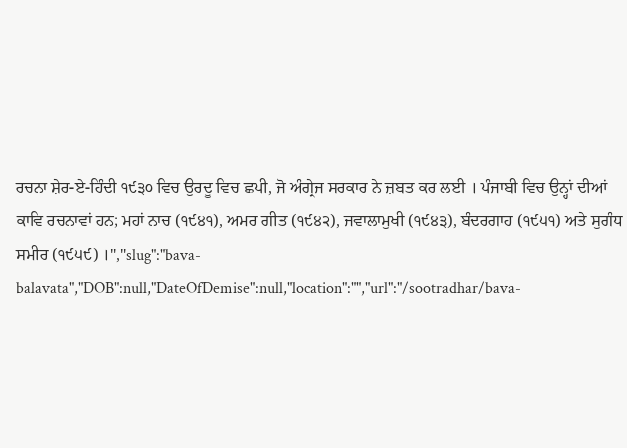ਰਚਨਾ ਸ਼ੇਰ-ਏ-ਹਿੰਦੀ ੧੯੩੦ ਵਿਚ ਉਰਦੂ ਵਿਚ ਛਪੀ, ਜੋ ਅੰਗ੍ਰੇਜ ਸਰਕਾਰ ਨੇ ਜ਼ਬਤ ਕਰ ਲਈ । ਪੰਜਾਬੀ ਵਿਚ ਉਨ੍ਹਾਂ ਦੀਆਂ ਕਾਵਿ ਰਚਨਾਵਾਂ ਹਨ; ਮਹਾਂ ਨਾਚ (੧੯੪੧), ਅਮਰ ਗੀਤ (੧੯੪੨), ਜਵਾਲਾਮੁਖੀ (੧੯੪੩), ਬੰਦਰਗਾਹ (੧੯੫੧) ਅਤੇ ਸੁਗੰਧ ਸਮੀਰ (੧੯੫੯) ।","slug":"bava-balavata","DOB":null,"DateOfDemise":null,"location":"","url":"/sootradhar/bava-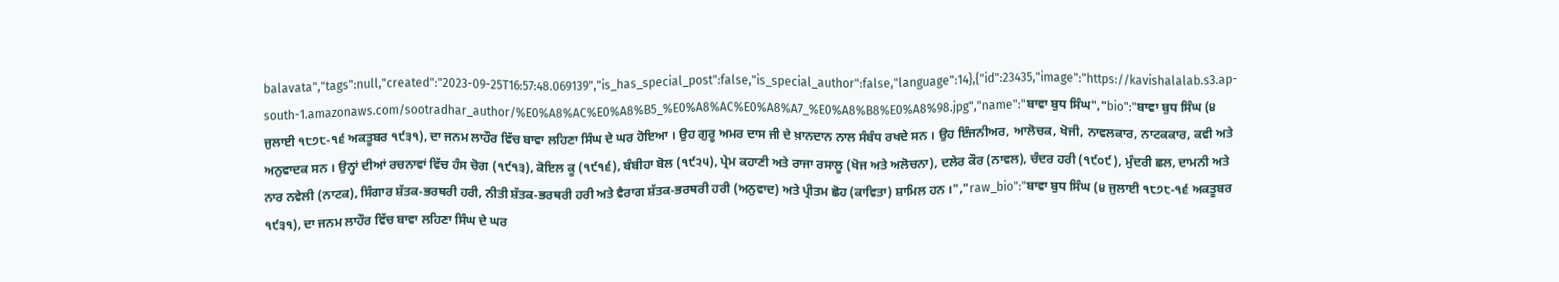balavata","tags":null,"created":"2023-09-25T16:57:48.069139","is_has_special_post":false,"is_special_author":false,"language":14},{"id":23435,"image":"https://kavishalalab.s3.ap-south-1.amazonaws.com/sootradhar_author/%E0%A8%AC%E0%A8%B5_%E0%A8%AC%E0%A8%A7_%E0%A8%B8%E0%A8%98.jpg","name":"ਬਾਵਾ ਬੁਧ ਸਿੰਘ","bio":"ਬਾਵਾ ਬੁਧ ਸਿੰਘ (੪ ਜੁਲਾਈ ੧੮੭੮-੧੬ ਅਕਤੂਬਰ ੧੯੩੧), ਦਾ ਜਨਮ ਲਾਹੌਰ ਵਿੱਚ ਬਾਵਾ ਲਹਿਣਾ ਸਿੰਘ ਦੇ ਘਰ ਹੋਇਆ । ਉਹ ਗੁਰੂ ਅਮਰ ਦਾਸ ਜੀ ਦੇ ਖ਼ਾਨਦਾਨ ਨਾਲ ਸੰਬੰਧ ਰਖਦੇ ਸਨ । ਉਹ ਇੰਜਨੀਅਰ, ਆਲੋਚਕ, ਖੋਜੀ, ਨਾਵਲਕਾਰ, ਨਾਟਕਕਾਰ, ਕਵੀ ਅਤੇ ਅਨੁਵਾਦਕ ਸਨ । ਉਨ੍ਹਾਂ ਦੀਆਂ ਰਚਨਾਵਾਂ ਵਿੱਚ ਹੰਸ ਚੋਗ (੧੯੧੩), ਕੋਇਲ ਕੂ (੧੯੧੬), ਬੰਬੀਹਾ ਬੋਲ (੧੯੨੫), ਪ੍ਰੇਮ ਕਹਾਣੀ ਅਤੇ ਰਾਜਾ ਰਸਾਲੂ (ਖੋਜ ਅਤੇ ਅਲੋਚਨਾ), ਦਲੇਰ ਕੌਰ (ਨਾਵਲ), ਚੰਦਰ ਹਰੀ (੧੯੦੯), ਮੁੰਦਰੀ ਛਲ, ਦਾਮਨੀ ਅਤੇ ਨਾਰ ਨਵੇਲੀ (ਨਾਟਕ), ਸਿੰਗਾਰ ਸ਼ੱਤਕ-ਭਰਥਰੀ ਹਰੀ, ਨੀਤੀ ਸ਼ੱਤਕ-ਭਰਥਰੀ ਹਰੀ ਅਤੇ ਵੈਰਾਗ ਸ਼ੱਤਕ-ਭਰਥਰੀ ਹਰੀ (ਅਨੁਵਾਦ) ਅਤੇ ਪ੍ਰੀਤਮ ਛੋਹ (ਕਾਵਿਤਾ) ਸ਼ਾਮਿਲ ਹਨ ।","raw_bio":"ਬਾਵਾ ਬੁਧ ਸਿੰਘ (੪ ਜੁਲਾਈ ੧੮੭੮-੧੬ ਅਕਤੂਬਰ ੧੯੩੧), ਦਾ ਜਨਮ ਲਾਹੌਰ ਵਿੱਚ ਬਾਵਾ ਲਹਿਣਾ ਸਿੰਘ ਦੇ ਘਰ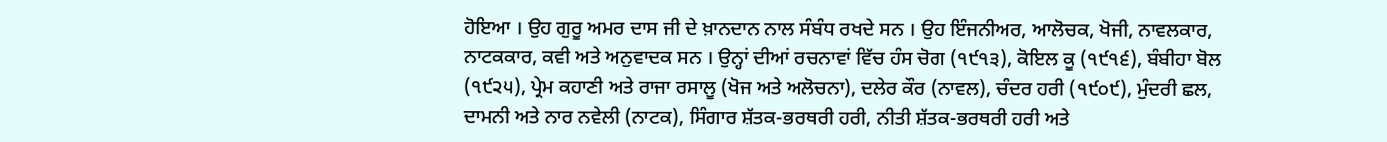ਹੋਇਆ । ਉਹ ਗੁਰੂ ਅਮਰ ਦਾਸ ਜੀ ਦੇ ਖ਼ਾਨਦਾਨ ਨਾਲ ਸੰਬੰਧ ਰਖਦੇ ਸਨ । ਉਹ ਇੰਜਨੀਅਰ, ਆਲੋਚਕ, ਖੋਜੀ, ਨਾਵਲਕਾਰ, ਨਾਟਕਕਾਰ, ਕਵੀ ਅਤੇ ਅਨੁਵਾਦਕ ਸਨ । ਉਨ੍ਹਾਂ ਦੀਆਂ ਰਚਨਾਵਾਂ ਵਿੱਚ ਹੰਸ ਚੋਗ (੧੯੧੩), ਕੋਇਲ ਕੂ (੧੯੧੬), ਬੰਬੀਹਾ ਬੋਲ (੧੯੨੫), ਪ੍ਰੇਮ ਕਹਾਣੀ ਅਤੇ ਰਾਜਾ ਰਸਾਲੂ (ਖੋਜ ਅਤੇ ਅਲੋਚਨਾ), ਦਲੇਰ ਕੌਰ (ਨਾਵਲ), ਚੰਦਰ ਹਰੀ (੧੯੦੯), ਮੁੰਦਰੀ ਛਲ, ਦਾਮਨੀ ਅਤੇ ਨਾਰ ਨਵੇਲੀ (ਨਾਟਕ), ਸਿੰਗਾਰ ਸ਼ੱਤਕ-ਭਰਥਰੀ ਹਰੀ, ਨੀਤੀ ਸ਼ੱਤਕ-ਭਰਥਰੀ ਹਰੀ ਅਤੇ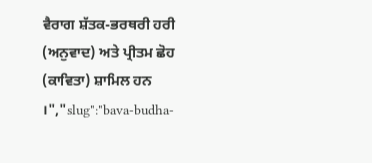ਵੈਰਾਗ ਸ਼ੱਤਕ-ਭਰਥਰੀ ਹਰੀ (ਅਨੁਵਾਦ) ਅਤੇ ਪ੍ਰੀਤਮ ਛੋਹ (ਕਾਵਿਤਾ) ਸ਼ਾਮਿਲ ਹਨ ।","slug":"bava-budha-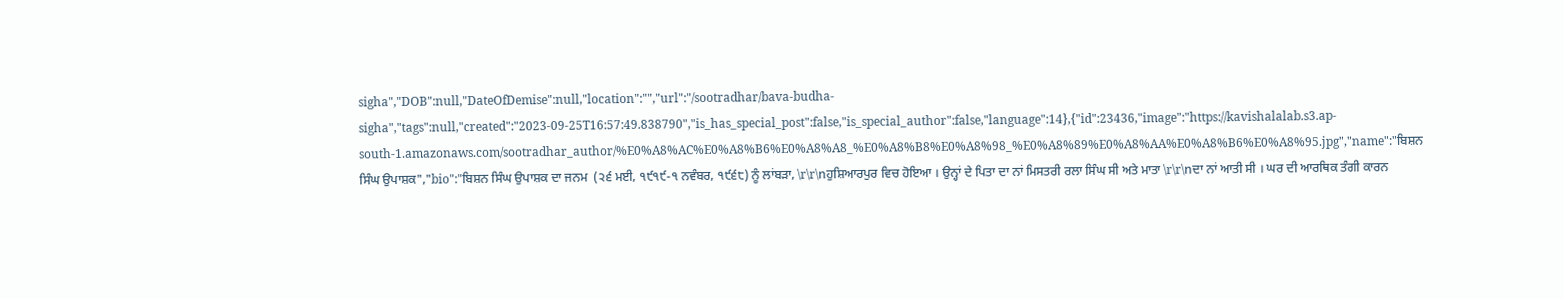sigha","DOB":null,"DateOfDemise":null,"location":"","url":"/sootradhar/bava-budha-sigha","tags":null,"created":"2023-09-25T16:57:49.838790","is_has_special_post":false,"is_special_author":false,"language":14},{"id":23436,"image":"https://kavishalalab.s3.ap-south-1.amazonaws.com/sootradhar_author/%E0%A8%AC%E0%A8%B6%E0%A8%A8_%E0%A8%B8%E0%A8%98_%E0%A8%89%E0%A8%AA%E0%A8%B6%E0%A8%95.jpg","name":"ਬਿਸ਼ਨ ਸਿੰਘ ਉਪਾਸ਼ਕ","bio":"ਬਿਸ਼ਨ ਸਿੰਘ ਉਪਾਸ਼ਕ ਦਾ ਜਨਮ  (੨੬ ਮਈ, ੧੯੧੯-੧ ਨਵੰਬਰ, ੧੯੬੮) ਨੂੰ ਲਾਂਬੜਾ, \r\r\nਹੁਸ਼ਿਆਰਪੁਰ ਵਿਚ ਹੋਇਆ । ਉਨ੍ਹਾਂ ਦੇ ਪਿਤਾ ਦਾ ਨਾਂ ਮਿਸਤਰੀ ਰਲਾ ਸਿੰਘ ਸੀ ਅਤੇ ਮਾਤਾ \r\r\nਦਾ ਨਾਂ ਆਤੀ ਸੀ । ਘਰ ਦੀ ਆਰਥਿਕ ਤੰਗੀ ਕਾਰਨ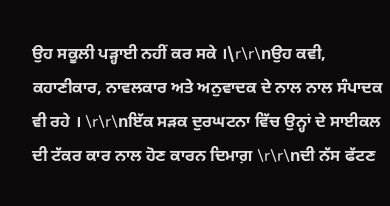ਉਹ ਸਕੂਲੀ ਪੜ੍ਹਾਈ ਨਹੀਂ ਕਰ ਸਕੇ ।\r\r\nਉਹ ਕਵੀ, ਕਹਾਣੀਕਾਰ, ਨਾਵਲਕਾਰ ਅਤੇ ਅਨੁਵਾਦਕ ਦੇ ਨਾਲ ਨਾਲ ਸੰਪਾਦਕ ਵੀ ਰਹੇ । \r\r\nਇੱਕ ਸੜਕ ਦੁਰਘਟਨਾ ਵਿੱਚ ਉਨ੍ਹਾਂ ਦੇ ਸਾਈਕਲ ਦੀ ਟੱਕਰ ਕਾਰ ਨਾਲ ਹੋਣ ਕਾਰਨ ਦਿਮਾਗ਼ \r\r\nਦੀ ਨੱਸ ਫੱਟਣ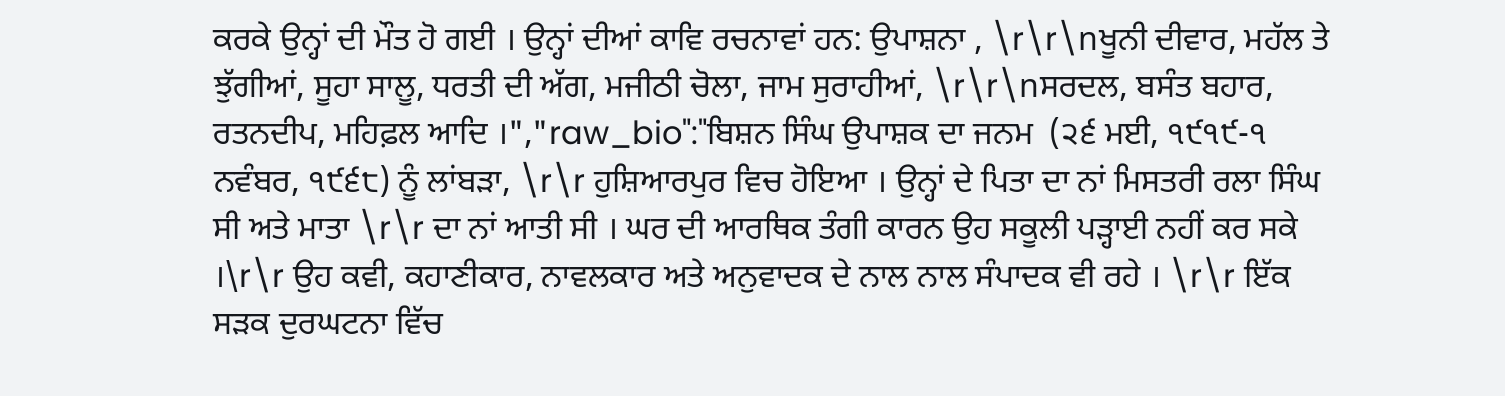ਕਰਕੇ ਉਨ੍ਹਾਂ ਦੀ ਮੌਤ ਹੋ ਗਈ । ਉਨ੍ਹਾਂ ਦੀਆਂ ਕਾਵਿ ਰਚਨਾਵਾਂ ਹਨ: ਉਪਾਸ਼ਨਾ , \r\r\nਖੂਨੀ ਦੀਵਾਰ, ਮਹੱਲ ਤੇ ਝੁੱਗੀਆਂ, ਸੂਹਾ ਸਾਲੂ, ਧਰਤੀ ਦੀ ਅੱਗ, ਮਜੀਠੀ ਚੋਲਾ, ਜਾਮ ਸੁਰਾਹੀਆਂ, \r\r\nਸਰਦਲ, ਬਸੰਤ ਬਹਾਰ, ਰਤਨਦੀਪ, ਮਹਿਫ਼ਲ ਆਦਿ ।","raw_bio":"ਬਿਸ਼ਨ ਸਿੰਘ ਉਪਾਸ਼ਕ ਦਾ ਜਨਮ  (੨੬ ਮਈ, ੧੯੧੯-੧ ਨਵੰਬਰ, ੧੯੬੮) ਨੂੰ ਲਾਂਬੜਾ, \r\r ਹੁਸ਼ਿਆਰਪੁਰ ਵਿਚ ਹੋਇਆ । ਉਨ੍ਹਾਂ ਦੇ ਪਿਤਾ ਦਾ ਨਾਂ ਮਿਸਤਰੀ ਰਲਾ ਸਿੰਘ ਸੀ ਅਤੇ ਮਾਤਾ \r\r ਦਾ ਨਾਂ ਆਤੀ ਸੀ । ਘਰ ਦੀ ਆਰਥਿਕ ਤੰਗੀ ਕਾਰਨ ਉਹ ਸਕੂਲੀ ਪੜ੍ਹਾਈ ਨਹੀਂ ਕਰ ਸਕੇ ।\r\r ਉਹ ਕਵੀ, ਕਹਾਣੀਕਾਰ, ਨਾਵਲਕਾਰ ਅਤੇ ਅਨੁਵਾਦਕ ਦੇ ਨਾਲ ਨਾਲ ਸੰਪਾਦਕ ਵੀ ਰਹੇ । \r\r ਇੱਕ ਸੜਕ ਦੁਰਘਟਨਾ ਵਿੱਚ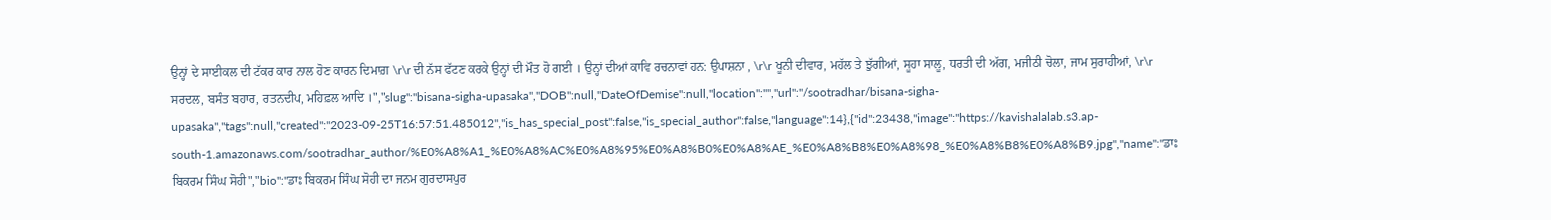ਉਨ੍ਹਾਂ ਦੇ ਸਾਈਕਲ ਦੀ ਟੱਕਰ ਕਾਰ ਨਾਲ ਹੋਣ ਕਾਰਨ ਦਿਮਾਗ਼ \r\r ਦੀ ਨੱਸ ਫੱਟਣ ਕਰਕੇ ਉਨ੍ਹਾਂ ਦੀ ਮੌਤ ਹੋ ਗਈ । ਉਨ੍ਹਾਂ ਦੀਆਂ ਕਾਵਿ ਰਚਨਾਵਾਂ ਹਨ: ਉਪਾਸ਼ਨਾ , \r\r ਖੂਨੀ ਦੀਵਾਰ, ਮਹੱਲ ਤੇ ਝੁੱਗੀਆਂ, ਸੂਹਾ ਸਾਲੂ, ਧਰਤੀ ਦੀ ਅੱਗ, ਮਜੀਠੀ ਚੋਲਾ, ਜਾਮ ਸੁਰਾਹੀਆਂ, \r\r ਸਰਦਲ, ਬਸੰਤ ਬਹਾਰ, ਰਤਨਦੀਪ, ਮਹਿਫ਼ਲ ਆਦਿ ।","slug":"bisana-sigha-upasaka","DOB":null,"DateOfDemise":null,"location":"","url":"/sootradhar/bisana-sigha-upasaka","tags":null,"created":"2023-09-25T16:57:51.485012","is_has_special_post":false,"is_special_author":false,"language":14},{"id":23438,"image":"https://kavishalalab.s3.ap-south-1.amazonaws.com/sootradhar_author/%E0%A8%A1_%E0%A8%AC%E0%A8%95%E0%A8%B0%E0%A8%AE_%E0%A8%B8%E0%A8%98_%E0%A8%B8%E0%A8%B9.jpg","name":"ਡਾਃ ਬਿਕਰਮ ਸਿੰਘ ਸੋਹੀ","bio":"ਡਾਃ ਬਿਕਰਮ ਸਿੰਘ ਸੋਹੀ ਦਾ ਜਨਮ ਗੁਰਦਾਸਪੁਰ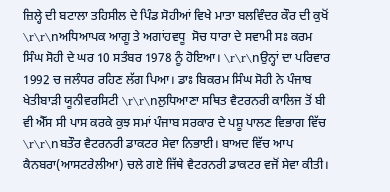ਜ਼ਿਲ੍ਹੇ ਦੀ ਬਟਾਲਾ ਤਹਿਸੀਲ ਦੇ ਪਿੰਡ ਸੋਹੀਆਂ ਵਿਖੇ ਮਾਤਾ ਬਲਵਿੰਦਰ ਕੌਰ ਦੀ ਕੁਖੋਂ  \r\r\nਅਧਿਆਪਕ ਆਗੂ ਤੇ ਅਗਾਂਹਵਧੂ  ਸੋਚ ਧਾਰਾ ਦੇ ਸਵਾਮੀ ਸਃ ਕਰਮ ਸਿੰਘ ਸੋਹੀ ਦੇ ਘਰ 10 ਸਤੰਬਰ 1978 ਨੂੰ ਹੋਇਆ। \r\r\nਉਨ੍ਹਾਂ ਦਾ ਪਰਿਵਾਰ 1992 ਚ ਜਲੰਧਰ ਰਹਿਣ ਲੱਗ ਪਿਆ। ਡਾਃ ਬਿਕਰਮ ਸਿੰਘ ਸੋਹੀ ਨੇ ਪੰਜਾਬ ਖੇਤੀਬਾੜੀ ਯੂਨੀਵਰਸਿਟੀ \r\r\nਲੁਧਿਆਣਾ ਸਥਿਤ ਵੈਟਰਨਰੀ ਕਾਲਿਜ ਤੋਂ ਬੀ ਵੀ ਐੱਸ ਸੀ ਪਾਸ ਕਰਕੇ ਕੁਝ ਸਮਾਂ ਪੰਜਾਬ ਸਰਕਾਰ ਦੇ ਪਸ਼ੂ ਪਾਲਣ ਵਿਭਾਗ ਵਿੱਚ \r\r\nਬਤੌਰ ਵੈਟਰਨਰੀ ਡਾਕਟਰ ਸੇਵਾ ਨਿਭਾਈ। ਬਾਅਦ ਵਿੱਚ ਆਪ ਕੈਨਬਰਾ(ਆਸਟਰੇਲੀਆ) ਚਲੇ ਗਏ ਜਿੱਥੇ ਵੈਟਰਨਰੀ ਡਾਕਟਰ ਵਜੋਂ ਸੇਵਾ ਕੀਤੀ।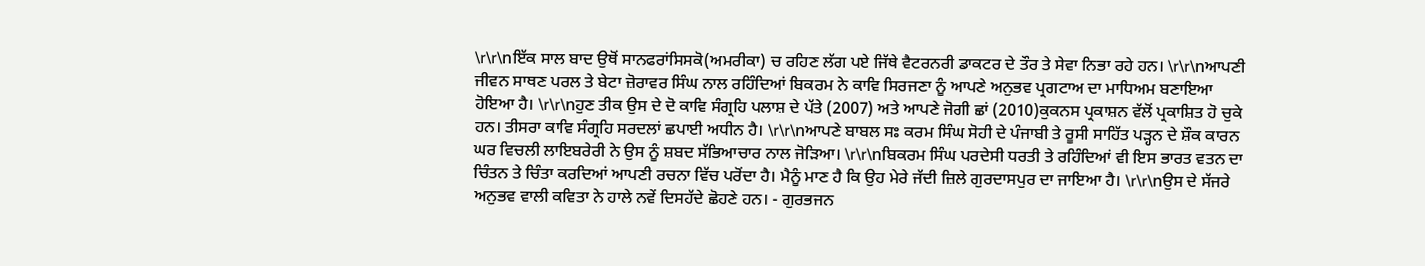\r\r\nਇੱਕ ਸਾਲ ਬਾਦ ਉਥੋਂ ਸਾਨਫਰਾਂਸਿਸਕੋ(ਅਮਰੀਕਾ) ਚ ਰਹਿਣ ਲੱਗ ਪਏ ਜਿੱਥੇ ਵੈਟਰਨਰੀ ਡਾਕਟਰ ਦੇ ਤੌਰ ਤੇ ਸੇਵਾ ਨਿਭਾ ਰਹੇ ਹਨ। \r\r\nਆਪਣੀ ਜੀਵਨ ਸਾਥਣ ਪਰਲ ਤੇ ਬੇਟਾ ਜ਼ੋਰਾਵਰ ਸਿੰਘ ਨਾਲ ਰਹਿੰਦਿਆਂ ਬਿਕਰਮ ਨੇ ਕਾਵਿ ਸਿਰਜਣਾ ਨੂੰ ਆਪਣੇ ਅਨੁਭਵ ਪ੍ਰਗਟਾਅ ਦਾ ਮਾਧਿਅਮ ਬਣਾਇਆ ਹੋਇਆ ਹੈ। \r\r\nਹੁਣ ਤੀਕ ਉਸ ਦੇ ਦੋ ਕਾਵਿ ਸੰਗ੍ਰਹਿ ਪਲਾਸ਼ ਦੇ ਪੱਤੇ (2007) ਅਤੇ ਆਪਣੇ ਜੋਗੀ ਛਾਂ (2010)ਕੁਕਨਸ ਪ੍ਰਕਾਸ਼ਨ ਵੱਲੋਂ ਪ੍ਰਕਾਸ਼ਿਤ ਹੋ ਚੁਕੇ ਹਨ। ਤੀਸਰਾ ਕਾਵਿ ਸੰਗ੍ਰਹਿ ਸਰਦਲਾਂ ਛਪਾਈ ਅਧੀਨ ਹੈ। \r\r\nਆਪਣੇ ਬਾਬਲ ਸਃ ਕਰਮ ਸਿੰਘ ਸੋਹੀ ਦੇ ਪੰਜਾਬੀ ਤੇ ਰੂਸੀ ਸਾਹਿੱਤ ਪੜ੍ਹਨ ਦੇ ਸ਼ੌਕ ਕਾਰਨ ਘਰ ਵਿਚਲੀ ਲਾਇਬਰੇਰੀ ਨੇ ਉਸ ਨੂੰ ਸ਼ਬਦ ਸੱਭਿਆਚਾਰ ਨਾਲ ਜੋੜਿਆ। \r\r\nਬਿਕਰਮ ਸਿੰਘ ਪਰਦੇਸੀ ਧਰਤੀ ਤੇ ਰਹਿੰਦਿਆਂ ਵੀ ਇਸ ਭਾਰਤ ਵਤਨ ਦਾ ਚਿੰਤਨ ਤੇ ਚਿੰਤਾ ਕਰਦਿਆਂ ਆਪਣੀ ਰਚਨਾ ਵਿੱਚ ਪਰੋਂਦਾ ਹੈ। ਮੈਨੂੰ ਮਾਣ ਹੈ ਕਿ ਉਹ ਮੇਰੇ ਜੱਦੀ ਜ਼ਿਲੇ ਗੁਰਦਾਸਪੁਰ ਦਾ ਜਾਇਆ ਹੈ। \r\r\nਉਸ ਦੇ ਸੱਜਰੇ ਅਨੁਭਵ ਵਾਲੀ ਕਵਿਤਾ ਨੇ ਹਾਲੇ ਨਵੇਂ ਦਿਸਹੱਦੇ ਛੋਹਣੇ ਹਨ। - ਗੁਰਭਜਨ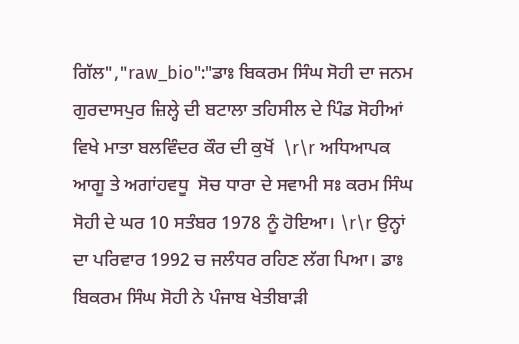ਗਿੱਲ","raw_bio":"ਡਾਃ ਬਿਕਰਮ ਸਿੰਘ ਸੋਹੀ ਦਾ ਜਨਮ ਗੁਰਦਾਸਪੁਰ ਜ਼ਿਲ੍ਹੇ ਦੀ ਬਟਾਲਾ ਤਹਿਸੀਲ ਦੇ ਪਿੰਡ ਸੋਹੀਆਂ ਵਿਖੇ ਮਾਤਾ ਬਲਵਿੰਦਰ ਕੌਰ ਦੀ ਕੁਖੋਂ  \r\r ਅਧਿਆਪਕ ਆਗੂ ਤੇ ਅਗਾਂਹਵਧੂ  ਸੋਚ ਧਾਰਾ ਦੇ ਸਵਾਮੀ ਸਃ ਕਰਮ ਸਿੰਘ ਸੋਹੀ ਦੇ ਘਰ 10 ਸਤੰਬਰ 1978 ਨੂੰ ਹੋਇਆ। \r\r ਉਨ੍ਹਾਂ ਦਾ ਪਰਿਵਾਰ 1992 ਚ ਜਲੰਧਰ ਰਹਿਣ ਲੱਗ ਪਿਆ। ਡਾਃ ਬਿਕਰਮ ਸਿੰਘ ਸੋਹੀ ਨੇ ਪੰਜਾਬ ਖੇਤੀਬਾੜੀ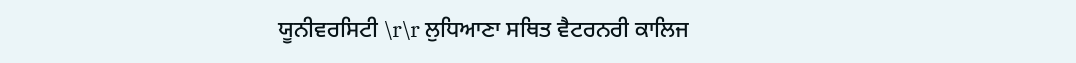ਯੂਨੀਵਰਸਿਟੀ \r\r ਲੁਧਿਆਣਾ ਸਥਿਤ ਵੈਟਰਨਰੀ ਕਾਲਿਜ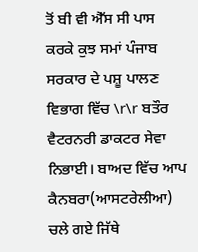ਤੋਂ ਬੀ ਵੀ ਐੱਸ ਸੀ ਪਾਸ ਕਰਕੇ ਕੁਝ ਸਮਾਂ ਪੰਜਾਬ ਸਰਕਾਰ ਦੇ ਪਸ਼ੂ ਪਾਲਣ ਵਿਭਾਗ ਵਿੱਚ \r\r ਬਤੌਰ ਵੈਟਰਨਰੀ ਡਾਕਟਰ ਸੇਵਾ ਨਿਭਾਈ। ਬਾਅਦ ਵਿੱਚ ਆਪ ਕੈਨਬਰਾ(ਆਸਟਰੇਲੀਆ) ਚਲੇ ਗਏ ਜਿੱਥੇ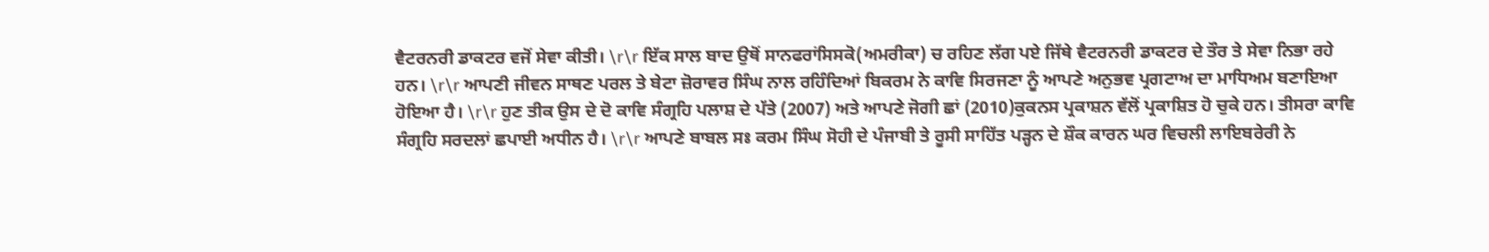ਵੈਟਰਨਰੀ ਡਾਕਟਰ ਵਜੋਂ ਸੇਵਾ ਕੀਤੀ। \r\r ਇੱਕ ਸਾਲ ਬਾਦ ਉਥੋਂ ਸਾਨਫਰਾਂਸਿਸਕੋ(ਅਮਰੀਕਾ) ਚ ਰਹਿਣ ਲੱਗ ਪਏ ਜਿੱਥੇ ਵੈਟਰਨਰੀ ਡਾਕਟਰ ਦੇ ਤੌਰ ਤੇ ਸੇਵਾ ਨਿਭਾ ਰਹੇ ਹਨ। \r\r ਆਪਣੀ ਜੀਵਨ ਸਾਥਣ ਪਰਲ ਤੇ ਬੇਟਾ ਜ਼ੋਰਾਵਰ ਸਿੰਘ ਨਾਲ ਰਹਿੰਦਿਆਂ ਬਿਕਰਮ ਨੇ ਕਾਵਿ ਸਿਰਜਣਾ ਨੂੰ ਆਪਣੇ ਅਨੁਭਵ ਪ੍ਰਗਟਾਅ ਦਾ ਮਾਧਿਅਮ ਬਣਾਇਆ ਹੋਇਆ ਹੈ। \r\r ਹੁਣ ਤੀਕ ਉਸ ਦੇ ਦੋ ਕਾਵਿ ਸੰਗ੍ਰਹਿ ਪਲਾਸ਼ ਦੇ ਪੱਤੇ (2007) ਅਤੇ ਆਪਣੇ ਜੋਗੀ ਛਾਂ (2010)ਕੁਕਨਸ ਪ੍ਰਕਾਸ਼ਨ ਵੱਲੋਂ ਪ੍ਰਕਾਸ਼ਿਤ ਹੋ ਚੁਕੇ ਹਨ। ਤੀਸਰਾ ਕਾਵਿ ਸੰਗ੍ਰਹਿ ਸਰਦਲਾਂ ਛਪਾਈ ਅਧੀਨ ਹੈ। \r\r ਆਪਣੇ ਬਾਬਲ ਸਃ ਕਰਮ ਸਿੰਘ ਸੋਹੀ ਦੇ ਪੰਜਾਬੀ ਤੇ ਰੂਸੀ ਸਾਹਿੱਤ ਪੜ੍ਹਨ ਦੇ ਸ਼ੌਕ ਕਾਰਨ ਘਰ ਵਿਚਲੀ ਲਾਇਬਰੇਰੀ ਨੇ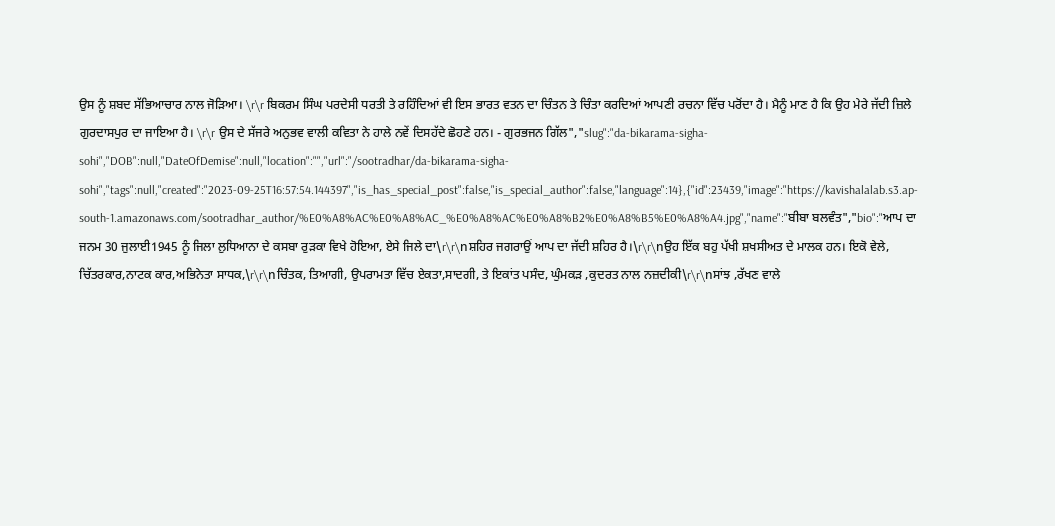ਉਸ ਨੂੰ ਸ਼ਬਦ ਸੱਭਿਆਚਾਰ ਨਾਲ ਜੋੜਿਆ। \r\r ਬਿਕਰਮ ਸਿੰਘ ਪਰਦੇਸੀ ਧਰਤੀ ਤੇ ਰਹਿੰਦਿਆਂ ਵੀ ਇਸ ਭਾਰਤ ਵਤਨ ਦਾ ਚਿੰਤਨ ਤੇ ਚਿੰਤਾ ਕਰਦਿਆਂ ਆਪਣੀ ਰਚਨਾ ਵਿੱਚ ਪਰੋਂਦਾ ਹੈ। ਮੈਨੂੰ ਮਾਣ ਹੈ ਕਿ ਉਹ ਮੇਰੇ ਜੱਦੀ ਜ਼ਿਲੇ ਗੁਰਦਾਸਪੁਰ ਦਾ ਜਾਇਆ ਹੈ। \r\r ਉਸ ਦੇ ਸੱਜਰੇ ਅਨੁਭਵ ਵਾਲੀ ਕਵਿਤਾ ਨੇ ਹਾਲੇ ਨਵੇਂ ਦਿਸਹੱਦੇ ਛੋਹਣੇ ਹਨ। - ਗੁਰਭਜਨ ਗਿੱਲ","slug":"da-bikarama-sigha-sohi","DOB":null,"DateOfDemise":null,"location":"","url":"/sootradhar/da-bikarama-sigha-sohi","tags":null,"created":"2023-09-25T16:57:54.144397","is_has_special_post":false,"is_special_author":false,"language":14},{"id":23439,"image":"https://kavishalalab.s3.ap-south-1.amazonaws.com/sootradhar_author/%E0%A8%AC%E0%A8%AC_%E0%A8%AC%E0%A8%B2%E0%A8%B5%E0%A8%A4.jpg","name":"ਬੀਬਾ ਬਲਵੰਤ","bio":"ਆਪ ਦਾ ਜਨਮ 30 ਜੁਲਾਈ1945 ਨੂੰ ਜਿਲਾ ਲੁਧਿਆਨਾ ਦੇ ਕਸਬਾ ਰੁੜਕਾ ਵਿਖੇ ਹੋਇਆ, ਏਸੇ ਜਿਲੇ ਦਾ\r\r\nਸ਼ਹਿਰ ਜਗਰਾਉਂ ਆਪ ਦਾ ਜੱਦੀ ਸ਼ਹਿਰ ਹੈ।\r\r\nਉਹ ਇੱਕ ਬਹੁ ਪੱਖੀ ਸ਼ਖਸੀਅਤ ਦੇ ਮਾਲਕ ਹਨ। ਇਕੋ ਵੇਲੇ, ਚਿੱਤਰਕਾਰ,ਨਾਟਕ ਕਾਰ,ਅਭਿਨੇਤਾ ਸਾਧਕ,\r\r\nਚਿੰਤਕ, ਤਿਆਗੀ, ਉਪਰਾਮਤਾ ਵਿੱਚ ਏਕਤਾ,ਸਾਦਗੀ, ਤੇ ਇਕਾਂਤ ਪਸੰਦ, ਘੁੰਮਕੜ ,ਕੁਦਰਤ ਨਾਲ ਨਜ਼ਦੀਕੀ\r\r\nਸਾਂਝ ,ਰੱਖਣ ਵਾਲੇ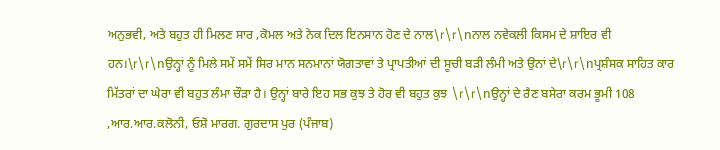ਅਨੁਭਵੀ, ਅਤੇ ਬਹੁਤ ਹੀ ਮਿਲਣ ਸਾਰ ,ਕੋਮਲ ਅਤੇ ਨੇਕ ਦਿਲ ਇਨਸਾਨ ਹੋਣ ਦੇ ਨਾਲ\r\r\nਨਾਲ ਨਵੇਕਲੀ ਕਿਸਮ ਦੇ ਸ਼ਾਇਰ ਵੀ ਹਨ।\r\r\nਉਨ੍ਹਾਂ ਨੂੰ ਮਿਲੇ ਸਮੇਂ ਸਮੇਂ ਸਿਰ ਮਾਨ ਸਨਮਾਨਾਂ ਯੋਗਤਾਵਾਂ ਤੇ ਪ੍ਰਾਪਤੀਆਂ ਦੀ ਸੂਚੀ ਬੜੀ ਲੰਮੀ ਅਤੇ ਉਨਾਂ ਦੇ\r\r\nਪ੍ਰਸ਼ੰਸਕ ਸਾਹਿਤ ਕਾਰ ਮਿੱਤਰਾਂ ਦਾ ਘੇਰਾ ਵੀ ਬਹੁਤ ਲੰਮਾ ਚੌੜਾ ਹੈ। ਉਨ੍ਹਾਂ ਬਾਰੇ ਇਹ ਸਭ ਕੁਝ ਤੇ ਹੋਰ ਵੀ ਬਹੁਤ ਕੁਝ \r\r\nਉਨ੍ਹਾਂ ਦੇ ਰੈਣ ਬਸੇਰਾ ਕਰਮ ਭੂਮੀ 108 ,ਆਰ.ਆਰ.ਕਲੋਨੀ, ਓਸ਼ੋ ਮਾਰਗ. ਗੁਰਦਾਸ ਪੁਰ (ਪੰਜਾਬ)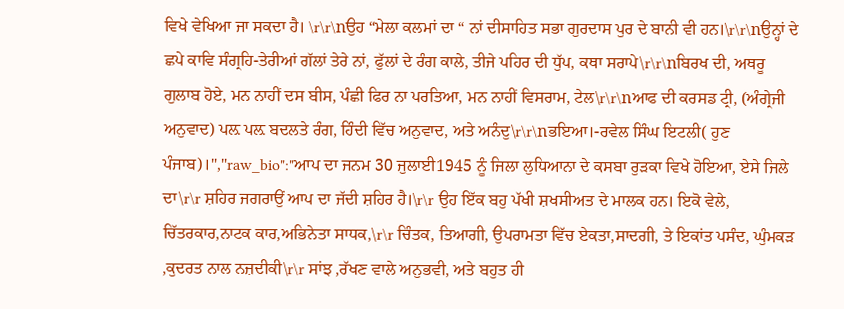ਵਿਖੇ ਵੇਖਿਆ ਜਾ ਸਕਦਾ ਹੈ। \r\r\nਉਹ “ਮੇਲਾ ਕਲਮਾਂ ਦਾ “ ਨਾਂ ਦੀਸਾਹਿਤ ਸਭਾ ਗੁਰਦਾਸ ਪੁਰ ਦੇ ਬਾਨੀ ਵੀ ਹਨ।\r\r\nਉਨ੍ਹਾਂ ਦੇ ਛਪੇ ਕਾਵਿ ਸੰਗ੍ਰਹਿ-ਤੇਰੀਆਂ ਗੱਲਾਂ ਤੇਰੇ ਨਾਂ, ਫੁੱਲਾਂ ਦੇ ਰੰਗ ਕਾਲੇ, ਤੀਜੇ ਪਹਿਰ ਦੀ ਧੁੱਪ, ਕਥਾ ਸਰਾਪੇ\r\r\nਬਿਰਖ ਦੀ, ਅਥਰੂ ਗੁਲਾਬ ਹੋਏ, ਮਨ ਨਾਹੀਂ ਦਸ ਬੀਸ, ਪੰਛੀ ਫਿਰ ਨਾ ਪਰਤਿਆ, ਮਨ ਨਾਹੀਂ ਵਿਸਰਾਮ, ਟੇਲ\r\r\nਆਫ ਦੀ ਕਰਸਡ ਟ੍ਰੀ, (ਅੰਗ੍ਰੇਜੀ ਅਨੁਵਾਦ) ਪਲ਼ ਪਲ਼ ਬਦਲਤੇ ਰੰਗ, ਹਿੰਦੀ ਵਿੱਚ ਅਨੁਵਾਦ, ਅਤੇ ਅਨੰਦੁ\r\r\nਭਇਆ।-ਰਵੇਲ ਸਿੰਘ ਇਟਲੀ( ਹੁਣ ਪੰਜਾਬ)।","raw_bio":"ਆਪ ਦਾ ਜਨਮ 30 ਜੁਲਾਈ1945 ਨੂੰ ਜਿਲਾ ਲੁਧਿਆਨਾ ਦੇ ਕਸਬਾ ਰੁੜਕਾ ਵਿਖੇ ਹੋਇਆ, ਏਸੇ ਜਿਲੇ ਦਾ\r\r ਸ਼ਹਿਰ ਜਗਰਾਉਂ ਆਪ ਦਾ ਜੱਦੀ ਸ਼ਹਿਰ ਹੈ।\r\r ਉਹ ਇੱਕ ਬਹੁ ਪੱਖੀ ਸ਼ਖਸੀਅਤ ਦੇ ਮਾਲਕ ਹਨ। ਇਕੋ ਵੇਲੇ, ਚਿੱਤਰਕਾਰ,ਨਾਟਕ ਕਾਰ,ਅਭਿਨੇਤਾ ਸਾਧਕ,\r\r ਚਿੰਤਕ, ਤਿਆਗੀ, ਉਪਰਾਮਤਾ ਵਿੱਚ ਏਕਤਾ,ਸਾਦਗੀ, ਤੇ ਇਕਾਂਤ ਪਸੰਦ, ਘੁੰਮਕੜ ,ਕੁਦਰਤ ਨਾਲ ਨਜ਼ਦੀਕੀ\r\r ਸਾਂਝ ,ਰੱਖਣ ਵਾਲੇ ਅਨੁਭਵੀ, ਅਤੇ ਬਹੁਤ ਹੀ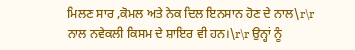ਮਿਲਣ ਸਾਰ ,ਕੋਮਲ ਅਤੇ ਨੇਕ ਦਿਲ ਇਨਸਾਨ ਹੋਣ ਦੇ ਨਾਲ\r\r ਨਾਲ ਨਵੇਕਲੀ ਕਿਸਮ ਦੇ ਸ਼ਾਇਰ ਵੀ ਹਨ।\r\r ਉਨ੍ਹਾਂ ਨੂੰ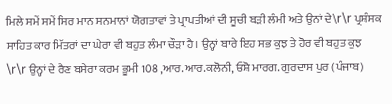ਮਿਲੇ ਸਮੇਂ ਸਮੇਂ ਸਿਰ ਮਾਨ ਸਨਮਾਨਾਂ ਯੋਗਤਾਵਾਂ ਤੇ ਪ੍ਰਾਪਤੀਆਂ ਦੀ ਸੂਚੀ ਬੜੀ ਲੰਮੀ ਅਤੇ ਉਨਾਂ ਦੇ\r\r ਪ੍ਰਸ਼ੰਸਕ ਸਾਹਿਤ ਕਾਰ ਮਿੱਤਰਾਂ ਦਾ ਘੇਰਾ ਵੀ ਬਹੁਤ ਲੰਮਾ ਚੌੜਾ ਹੈ। ਉਨ੍ਹਾਂ ਬਾਰੇ ਇਹ ਸਭ ਕੁਝ ਤੇ ਹੋਰ ਵੀ ਬਹੁਤ ਕੁਝ \r\r ਉਨ੍ਹਾਂ ਦੇ ਰੈਣ ਬਸੇਰਾ ਕਰਮ ਭੂਮੀ 108 ,ਆਰ.ਆਰ.ਕਲੋਨੀ, ਓਸ਼ੋ ਮਾਰਗ. ਗੁਰਦਾਸ ਪੁਰ (ਪੰਜਾਬ)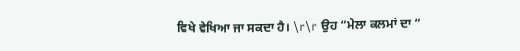ਵਿਖੇ ਵੇਖਿਆ ਜਾ ਸਕਦਾ ਹੈ। \r\r ਉਹ “ਮੇਲਾ ਕਲਮਾਂ ਦਾ “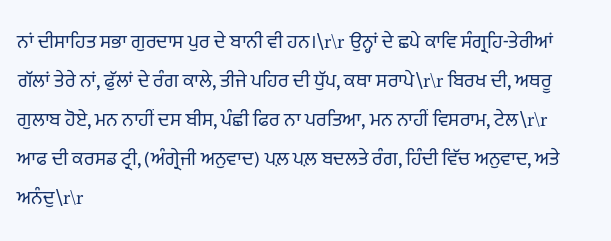ਨਾਂ ਦੀਸਾਹਿਤ ਸਭਾ ਗੁਰਦਾਸ ਪੁਰ ਦੇ ਬਾਨੀ ਵੀ ਹਨ।\r\r ਉਨ੍ਹਾਂ ਦੇ ਛਪੇ ਕਾਵਿ ਸੰਗ੍ਰਹਿ-ਤੇਰੀਆਂ ਗੱਲਾਂ ਤੇਰੇ ਨਾਂ, ਫੁੱਲਾਂ ਦੇ ਰੰਗ ਕਾਲੇ, ਤੀਜੇ ਪਹਿਰ ਦੀ ਧੁੱਪ, ਕਥਾ ਸਰਾਪੇ\r\r ਬਿਰਖ ਦੀ, ਅਥਰੂ ਗੁਲਾਬ ਹੋਏ, ਮਨ ਨਾਹੀਂ ਦਸ ਬੀਸ, ਪੰਛੀ ਫਿਰ ਨਾ ਪਰਤਿਆ, ਮਨ ਨਾਹੀਂ ਵਿਸਰਾਮ, ਟੇਲ\r\r ਆਫ ਦੀ ਕਰਸਡ ਟ੍ਰੀ, (ਅੰਗ੍ਰੇਜੀ ਅਨੁਵਾਦ) ਪਲ਼ ਪਲ਼ ਬਦਲਤੇ ਰੰਗ, ਹਿੰਦੀ ਵਿੱਚ ਅਨੁਵਾਦ, ਅਤੇ ਅਨੰਦੁ\r\r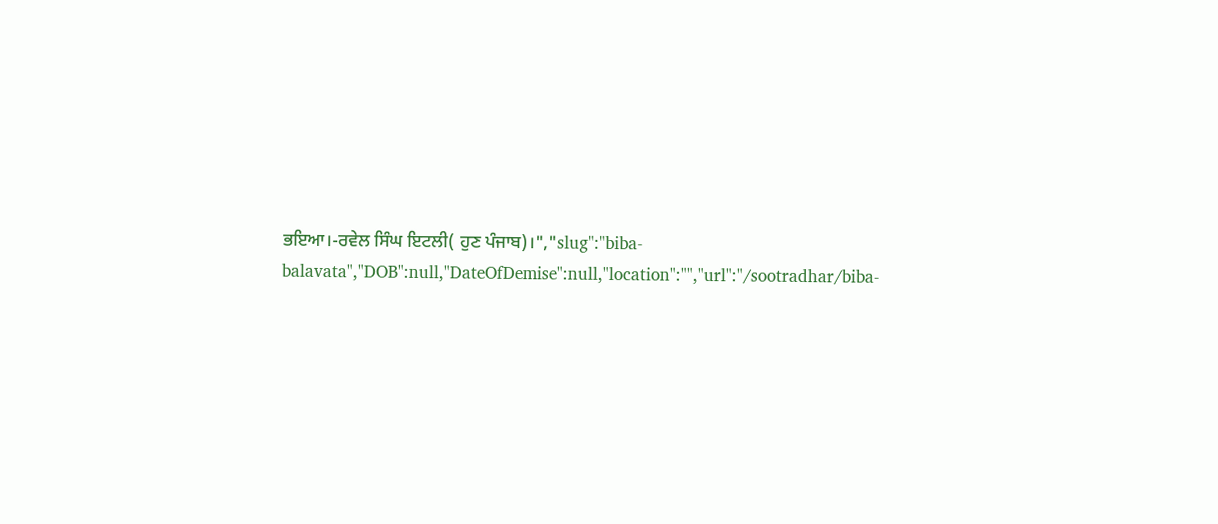ਭਇਆ।-ਰਵੇਲ ਸਿੰਘ ਇਟਲੀ( ਹੁਣ ਪੰਜਾਬ)।","slug":"biba-balavata","DOB":null,"DateOfDemise":null,"location":"","url":"/sootradhar/biba-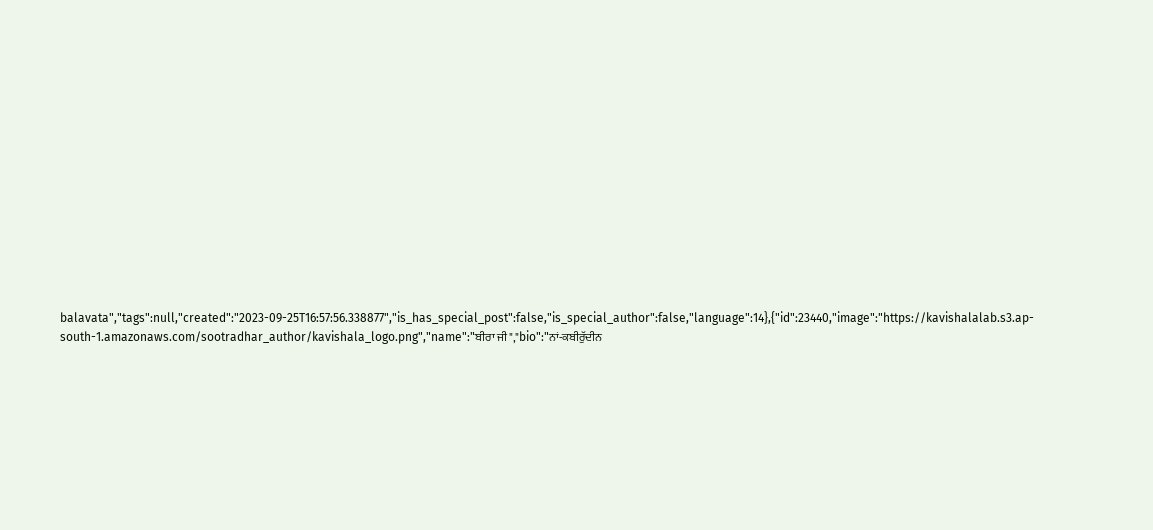balavata","tags":null,"created":"2023-09-25T16:57:56.338877","is_has_special_post":false,"is_special_author":false,"language":14},{"id":23440,"image":"https://kavishalalab.s3.ap-south-1.amazonaws.com/sootradhar_author/kavishala_logo.png","name":"ਬੀਰਾ ਜੀ","bio":"ਨਾਂ-ਕਬੀਰੁੱਦੀਨ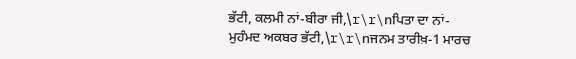ਭੱਟੀ, ਕਲਮੀ ਨਾਂ-ਬੀਰਾ ਜੀ,\r\r\nਪਿਤਾ ਦਾ ਨਾਂ-ਮੁਹੰਮਦ ਅਕਬਰ ਭੱਟੀ,\r\r\nਜਨਮ ਤਾਰੀਖ਼-1 ਮਾਰਚ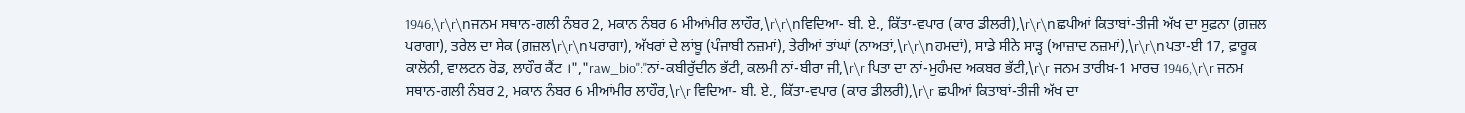1946,\r\r\nਜਨਮ ਸਥਾਨ-ਗਲੀ ਨੰਬਰ 2, ਮਕਾਨ ਨੰਬਰ 6 ਮੀਆਂਮੀਰ ਲਾਹੌਰ,\r\r\nਵਿਦਿਆ- ਬੀ. ਏ., ਕਿੱਤਾ-ਵਪਾਰ (ਕਾਰ ਡੀਲਰੀ),\r\r\nਛਪੀਆਂ ਕਿਤਾਬਾਂ-ਤੀਜੀ ਅੱਖ ਦਾ ਸੁਫ਼ਨਾ (ਗ਼ਜ਼ਲ ਪਰਾਗਾ), ਤਰੇਲ ਦਾ ਸੇਕ (ਗ਼ਜ਼ਲ\r\r\nਪਰਾਗਾ), ਅੱਖਰਾਂ ਦੇ ਲਾਂਬੂ (ਪੰਜਾਬੀ ਨਜ਼ਮਾਂ), ਤੇਰੀਆਂ ਤਾਂਘਾਂ (ਨਾਅਤਾਂ,\r\r\nਹਮਦਾਂ), ਸਾਡੇ ਸੀਨੇ ਸਾੜ੍ਹ (ਆਜ਼ਾਦ ਨਜ਼ਮਾਂ),\r\r\nਪਤਾ-ਈ 17, ਫ਼ਾਰੂਕ ਕਾਲੋਨੀ, ਵਾਲਟਨ ਰੋਡ, ਲਾਹੌਰ ਕੈਂਟ ।","raw_bio":"ਨਾਂ-ਕਬੀਰੁੱਦੀਨ ਭੱਟੀ, ਕਲਮੀ ਨਾਂ-ਬੀਰਾ ਜੀ,\r\r ਪਿਤਾ ਦਾ ਨਾਂ-ਮੁਹੰਮਦ ਅਕਬਰ ਭੱਟੀ,\r\r ਜਨਮ ਤਾਰੀਖ਼-1 ਮਾਰਚ 1946,\r\r ਜਨਮ ਸਥਾਨ-ਗਲੀ ਨੰਬਰ 2, ਮਕਾਨ ਨੰਬਰ 6 ਮੀਆਂਮੀਰ ਲਾਹੌਰ,\r\r ਵਿਦਿਆ- ਬੀ. ਏ., ਕਿੱਤਾ-ਵਪਾਰ (ਕਾਰ ਡੀਲਰੀ),\r\r ਛਪੀਆਂ ਕਿਤਾਬਾਂ-ਤੀਜੀ ਅੱਖ ਦਾ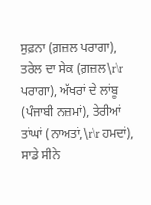ਸੁਫ਼ਨਾ (ਗ਼ਜ਼ਲ ਪਰਾਗਾ), ਤਰੇਲ ਦਾ ਸੇਕ (ਗ਼ਜ਼ਲ\r\r ਪਰਾਗਾ), ਅੱਖਰਾਂ ਦੇ ਲਾਂਬੂ (ਪੰਜਾਬੀ ਨਜ਼ਮਾਂ), ਤੇਰੀਆਂ ਤਾਂਘਾਂ (ਨਾਅਤਾਂ,\r\r ਹਮਦਾਂ), ਸਾਡੇ ਸੀਨੇ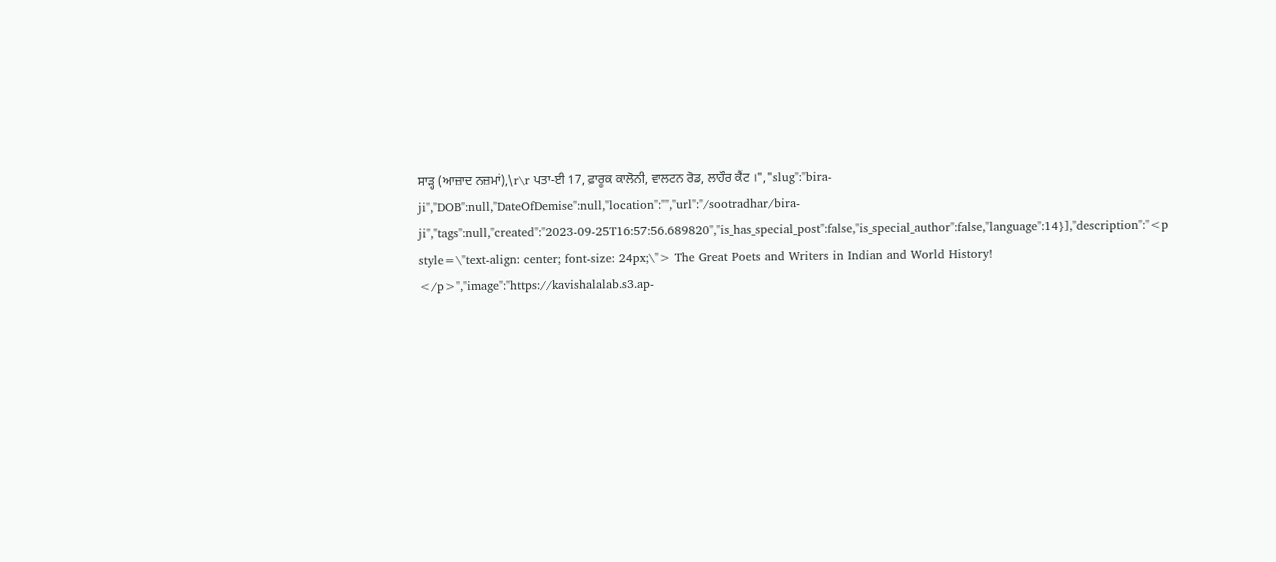ਸਾੜ੍ਹ (ਆਜ਼ਾਦ ਨਜ਼ਮਾਂ),\r\r ਪਤਾ-ਈ 17, ਫ਼ਾਰੂਕ ਕਾਲੋਨੀ, ਵਾਲਟਨ ਰੋਡ, ਲਾਹੌਰ ਕੈਂਟ ।","slug":"bira-ji","DOB":null,"DateOfDemise":null,"location":"","url":"/sootradhar/bira-ji","tags":null,"created":"2023-09-25T16:57:56.689820","is_has_special_post":false,"is_special_author":false,"language":14}],"description":"<p style=\"text-align: center; font-size: 24px;\"> The Great Poets and Writers in Indian and World History! </p>","image":"https://kavishalalab.s3.ap-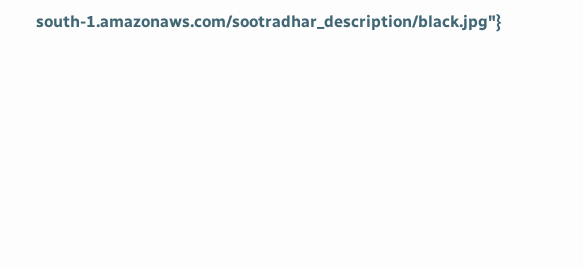south-1.amazonaws.com/sootradhar_description/black.jpg"}